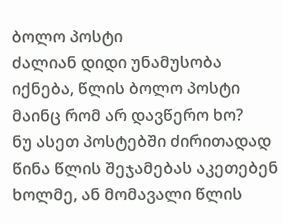ბოლო პოსტი
ძალიან დიდი უნამუსობა იქნება, წლის ბოლო პოსტი მაინც რომ არ დავწერო ხო?
ნუ ასეთ პოსტებში ძირითადად წინა წლის შეჯამებას აკეთებენ ხოლმე, ან მომავალი წლის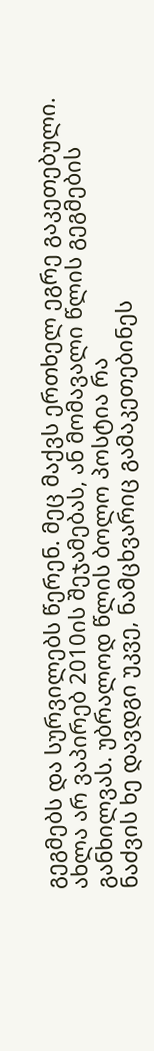გეგმებს და სურვილებს წერენ. მეც მაქვს ერთხელ ეგრე გაკეთებული.
ახლა არ ვაპირებ 2010ის შეჯამებას, ან მომავალი წლის გეგმების განხილვას. უბრალოდ წლის ბოლო პოსტია რა
ნაძვის ხე დავდგი უკვე, ნამცხვარიც გამაკეთებინეს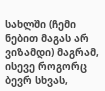სახლში (ჩემი ნებით მაგას არ ვიზამდი) მაგრამ, ისევე როგორც ბევრ სხვას,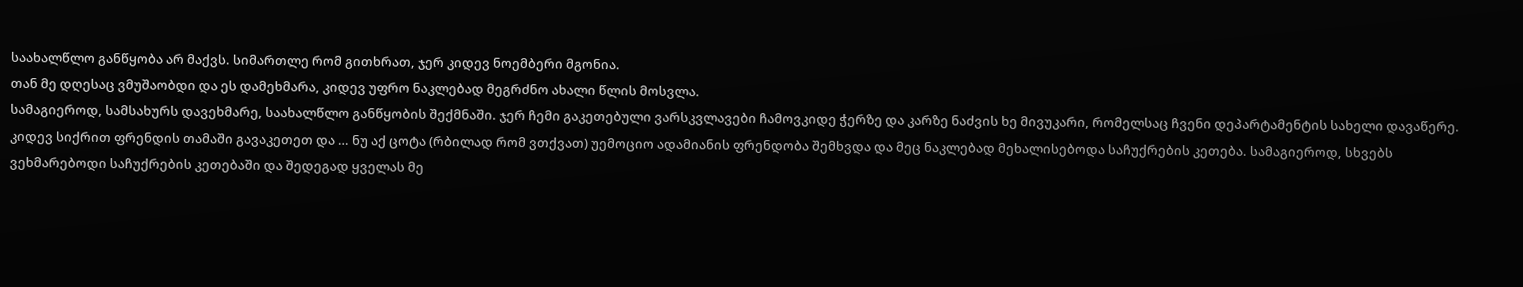საახალწლო განწყობა არ მაქვს. სიმართლე რომ გითხრათ, ჯერ კიდევ ნოემბერი მგონია.
თან მე დღესაც ვმუშაობდი და ეს დამეხმარა, კიდევ უფრო ნაკლებად მეგრძნო ახალი წლის მოსვლა.
სამაგიეროდ, სამსახურს დავეხმარე, საახალწლო განწყობის შექმნაში. ჯერ ჩემი გაკეთებული ვარსკვლავები ჩამოვკიდე ჭერზე და კარზე ნაძვის ხე მივუკარი, რომელსაც ჩვენი დეპარტამენტის სახელი დავაწერე.
კიდევ სიქრით ფრენდის თამაში გავაკეთეთ და … ნუ აქ ცოტა (რბილად რომ ვთქვათ) უემოციო ადამიანის ფრენდობა შემხვდა და მეც ნაკლებად მეხალისებოდა საჩუქრების კეთება. სამაგიეროდ, სხვებს ვეხმარებოდი საჩუქრების კეთებაში და შედეგად ყველას მე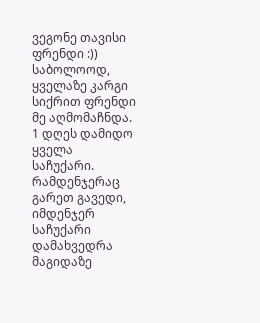ვეგონე თავისი ფრენდი :))
საბოლოოდ, ყველაზე კარგი სიქრით ფრენდი მე აღმომაჩნდა. 1 დღეს დამიდო ყველა საჩუქარი. რამდენჯერაც გარეთ გავედი, იმდენჯერ საჩუქარი დამახვედრა მაგიდაზე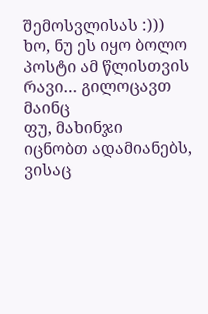შემოსვლისას :)))
ხო, ნუ ეს იყო ბოლო პოსტი ამ წლისთვის
რავი… გილოცავთ მაინც
ფუ, მახინჯი
იცნობთ ადამიანებს, ვისაც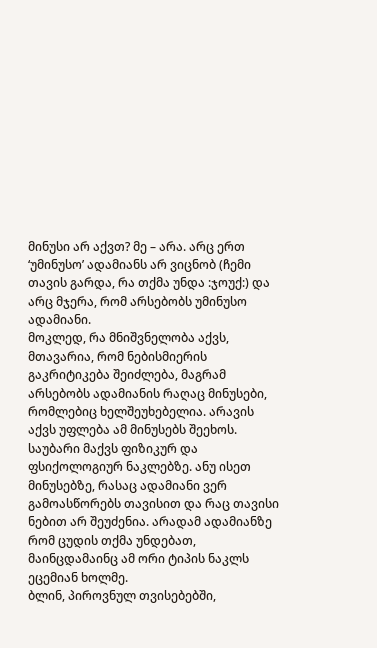მინუსი არ აქვთ? მე – არა. არც ერთ ‘უმინუსო’ ადამიანს არ ვიცნობ (ჩემი თავის გარდა, რა თქმა უნდა :ჯოუქ:) და არც მჯერა, რომ არსებობს უმინუსო ადამიანი.
მოკლედ, რა მნიშვნელობა აქვს, მთავარია, რომ ნებისმიერის გაკრიტიკება შეიძლება, მაგრამ არსებობს ადამიანის რაღაც მინუსები, რომლებიც ხელშეუხებელია. არავის აქვს უფლება ამ მინუსებს შეეხოს.
საუბარი მაქვს ფიზიკურ და ფსიქოლოგიურ ნაკლებზე. ანუ ისეთ მინუსებზე, რასაც ადამიანი ვერ გამოასწორებს თავისით და რაც თავისი ნებით არ შეუძენია. არადამ ადამიანზე რომ ცუდის თქმა უნდებათ, მაინცდამაინც ამ ორი ტიპის ნაკლს ეცემიან ხოლმე.
ბლინ, პიროვნულ თვისებებში,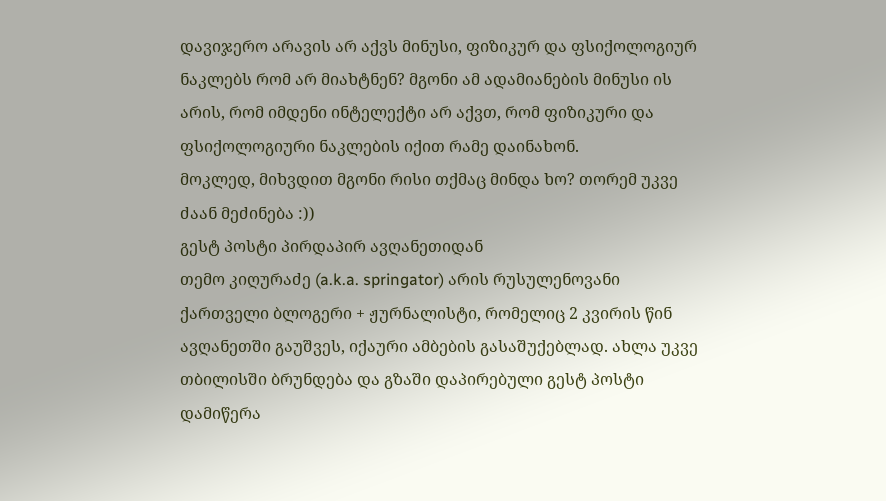დავიჯერო არავის არ აქვს მინუსი, ფიზიკურ და ფსიქოლოგიურ ნაკლებს რომ არ მიახტნენ? მგონი ამ ადამიანების მინუსი ის არის, რომ იმდენი ინტელექტი არ აქვთ, რომ ფიზიკური და ფსიქოლოგიური ნაკლების იქით რამე დაინახონ.
მოკლედ, მიხვდით მგონი რისი თქმაც მინდა ხო? თორემ უკვე ძაან მეძინება :))
გესტ პოსტი პირდაპირ ავღანეთიდან
თემო კიღურაძე (a.k.a. springator) არის რუსულენოვანი ქართველი ბლოგერი + ჟურნალისტი, რომელიც 2 კვირის წინ ავღანეთში გაუშვეს, იქაური ამბების გასაშუქებლად. ახლა უკვე თბილისში ბრუნდება და გზაში დაპირებული გესტ პოსტი დამიწერა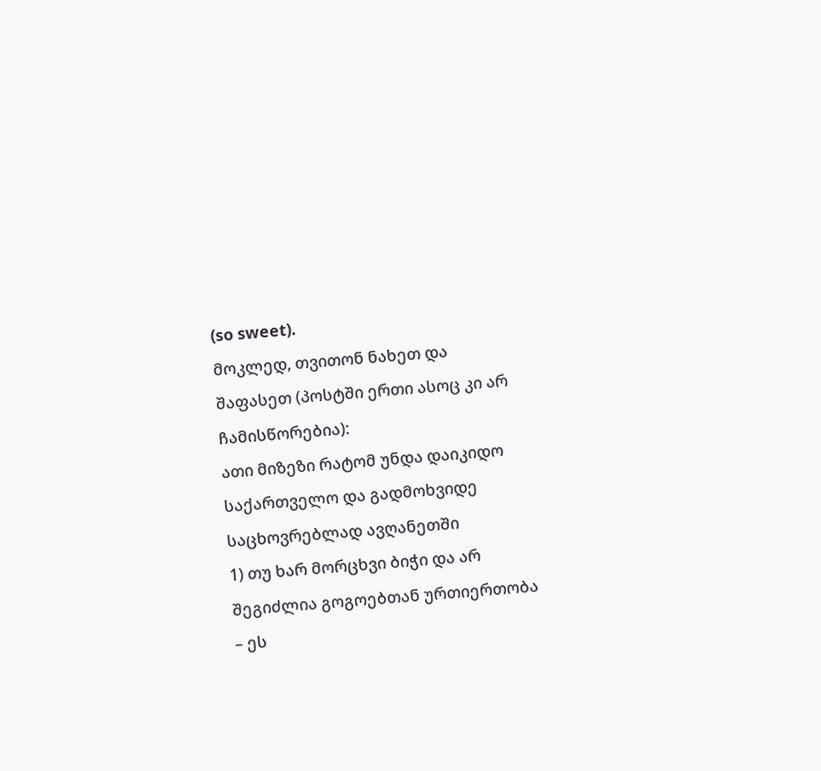(so sweet).
მოკლედ, თვითონ ნახეთ და შაფასეთ (პოსტში ერთი ასოც კი არ ჩამისწორებია):
ათი მიზეზი რატომ უნდა დაიკიდო საქართველო და გადმოხვიდე საცხოვრებლად ავღანეთში
1) თუ ხარ მორცხვი ბიჭი და არ შეგიძლია გოგოებთან ურთიერთობა – ეს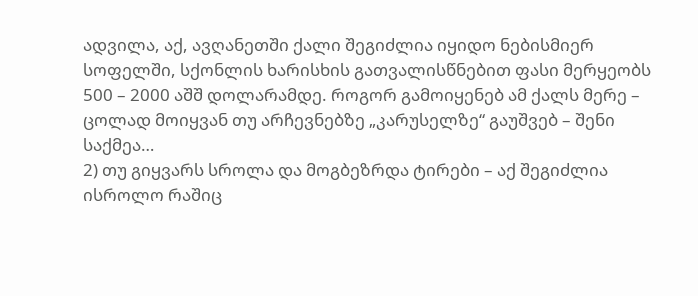ადვილა, აქ, ავღანეთში ქალი შეგიძლია იყიდო ნებისმიერ სოფელში, სქონლის ხარისხის გათვალისწნებით ფასი მერყეობს 500 – 2000 აშშ დოლარამდე. როგორ გამოიყენებ ამ ქალს მერე – ცოლად მოიყვან თუ არჩევნებზე „კარუსელზე“ გაუშვებ – შენი საქმეა…
2) თუ გიყვარს სროლა და მოგბეზრდა ტირები – აქ შეგიძლია ისროლო რაშიც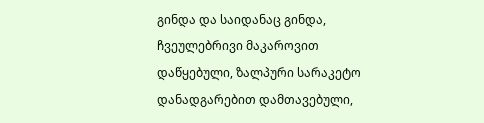გინდა და საიდანაც გინდა, ჩვეულებრივი მაკაროვით დაწყებული, ზალპური სარაკეტო დანადგარებით დამთავებული,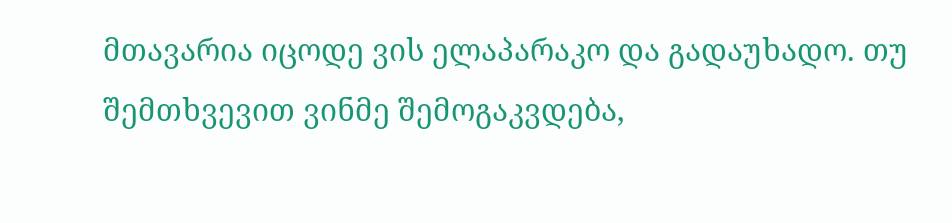მთავარია იცოდე ვის ელაპარაკო და გადაუხადო. თუ შემთხვევით ვინმე შემოგაკვდება,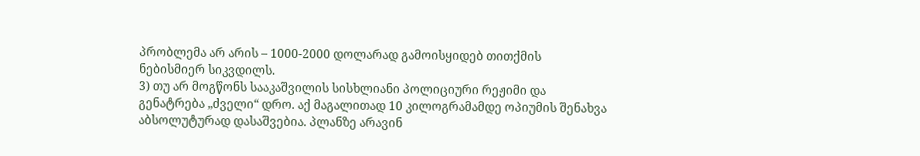პრობლემა არ არის – 1000-2000 დოლარად გამოისყიდებ თითქმის ნებისმიერ სიკვდილს.
3) თუ არ მოგწონს სააკაშვილის სისხლიანი პოლიციური რეჟიმი და გენატრება „ძველი“ დრო. აქ მაგალითად 10 კილოგრამამდე ოპიუმის შენახვა აბსოლუტურად დასაშვებია. პლანზე არავინ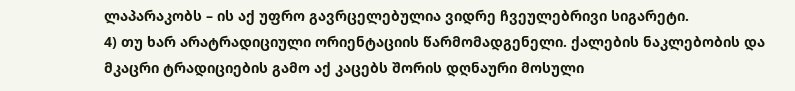ლაპარაკობს – ის აქ უფრო გავრცელებულია ვიდრე ჩვეულებრივი სიგარეტი.
4) თუ ხარ არატრადიციული ორიენტაციის წარმომადგენელი. ქალების ნაკლებობის და მკაცრი ტრადიციების გამო აქ კაცებს შორის დღნაური მოსული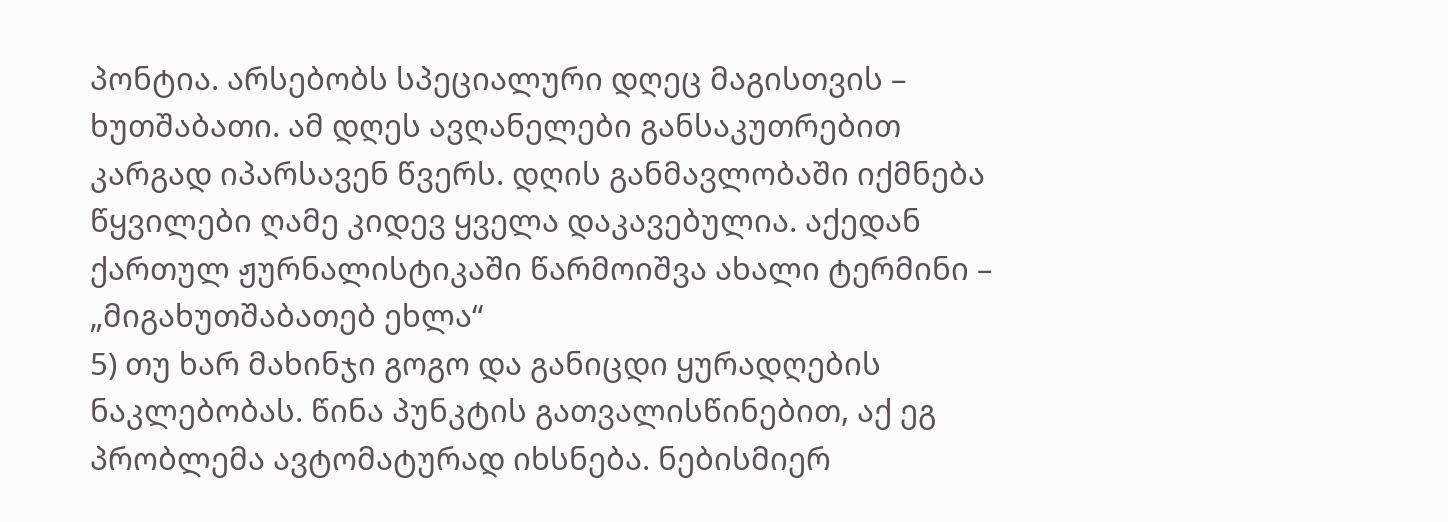პონტია. არსებობს სპეციალური დღეც მაგისთვის – ხუთშაბათი. ამ დღეს ავღანელები განსაკუთრებით კარგად იპარსავენ წვერს. დღის განმავლობაში იქმნება წყვილები ღამე კიდევ ყველა დაკავებულია. აქედან ქართულ ჟურნალისტიკაში წარმოიშვა ახალი ტერმინი – „მიგახუთშაბათებ ეხლა“
5) თუ ხარ მახინჯი გოგო და განიცდი ყურადღების ნაკლებობას. წინა პუნკტის გათვალისწინებით, აქ ეგ პრობლემა ავტომატურად იხსნება. ნებისმიერ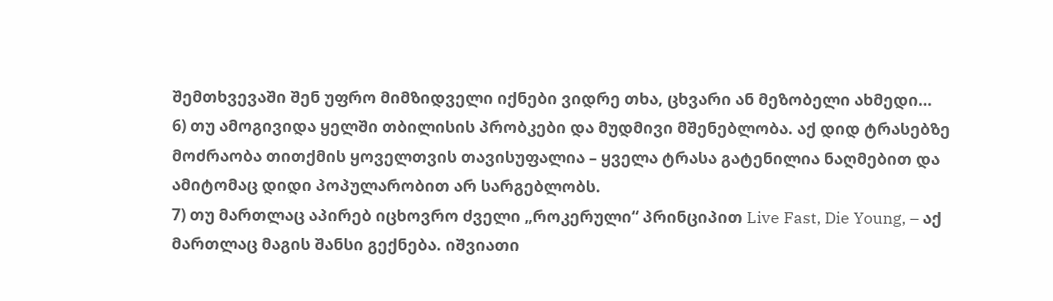შემთხვევაში შენ უფრო მიმზიდველი იქნები ვიდრე თხა, ცხვარი ან მეზობელი ახმედი…
6) თუ ამოგივიდა ყელში თბილისის პრობკები და მუდმივი მშენებლობა. აქ დიდ ტრასებზე მოძრაობა თითქმის ყოველთვის თავისუფალია – ყველა ტრასა გატენილია ნაღმებით და ამიტომაც დიდი პოპულარობით არ სარგებლობს.
7) თუ მართლაც აპირებ იცხოვრო ძველი „როკერული“ პრინციპით Live Fast, Die Young, – აქ მართლაც მაგის შანსი გექნება. იშვიათი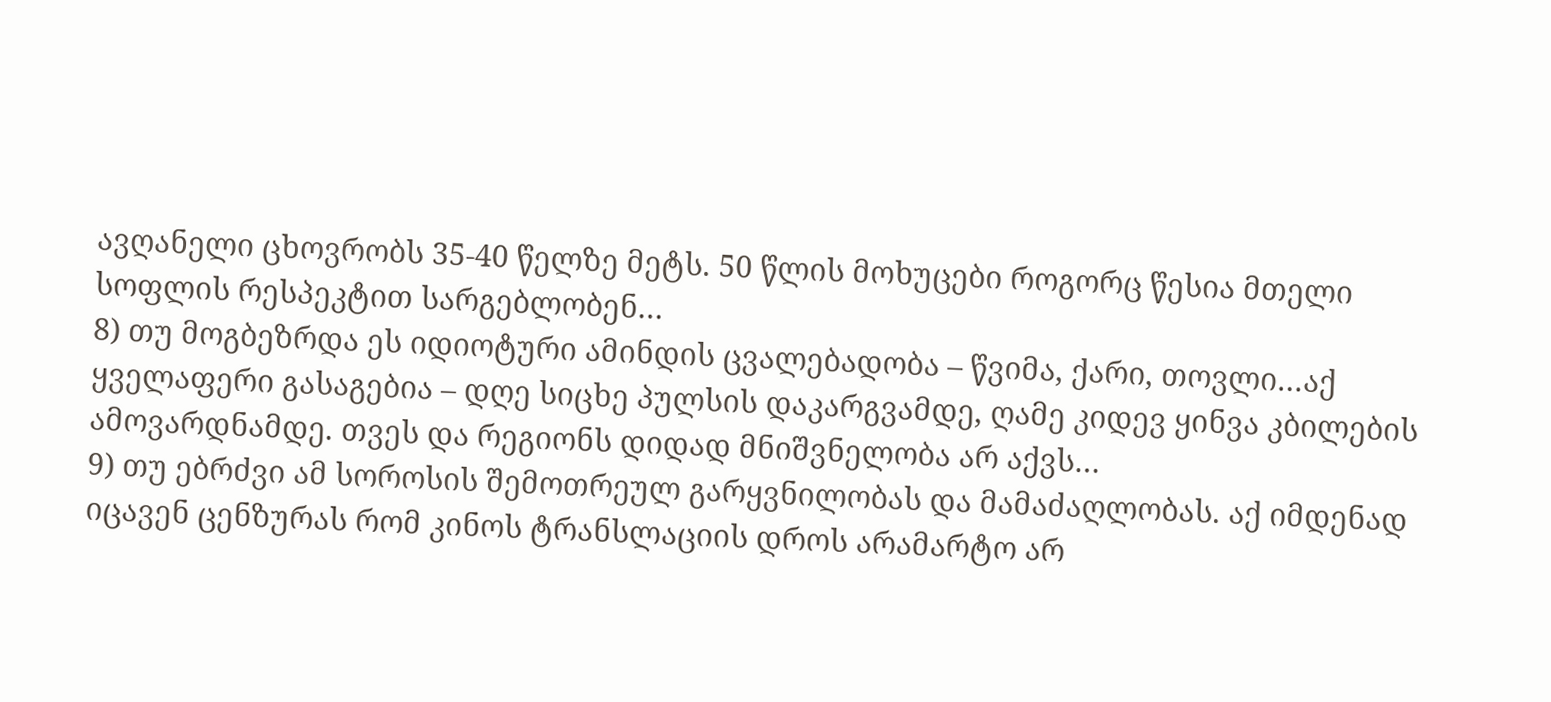ავღანელი ცხოვრობს 35-40 წელზე მეტს. 50 წლის მოხუცები როგორც წესია მთელი სოფლის რესპეკტით სარგებლობენ…
8) თუ მოგბეზრდა ეს იდიოტური ამინდის ცვალებადობა – წვიმა, ქარი, თოვლი…აქ ყველაფერი გასაგებია – დღე სიცხე პულსის დაკარგვამდე, ღამე კიდევ ყინვა კბილების ამოვარდნამდე. თვეს და რეგიონს დიდად მნიშვნელობა არ აქვს…
9) თუ ებრძვი ამ სოროსის შემოთრეულ გარყვნილობას და მამაძაღლობას. აქ იმდენად იცავენ ცენზურას რომ კინოს ტრანსლაციის დროს არამარტო არ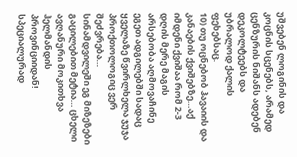უშვებენ ლოგინის და კოცნის სცენებს, არამედ ცენზურის ნიშანს ადებენ დეკოლტეებს და უბრალოდ ქალის ფეხებსაც.
10) თუ ოცნებობ ჰავაიის და კანაების ქვიშებზე…აქ იმდენი ქვიშაა რომ 2-3 დღის მერე მაგის არსებობა აღმოვაჩინე ეგეთ ადგილებში სადაც ყველაზე წვირლხელა ჯუჯა პროქთოლოგიც ვერ შეძვრება…
სინამდვილეში ეგ მიზეზები გაცილებით მეტია… ცხელი ავღანური მოკითხვა ჰელმანდის პროვინციიდან! სპეციალურად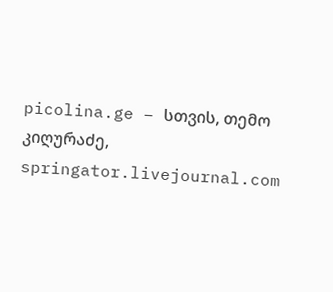picolina.ge – სთვის, თემო კიღურაძე, springator.livejournal.com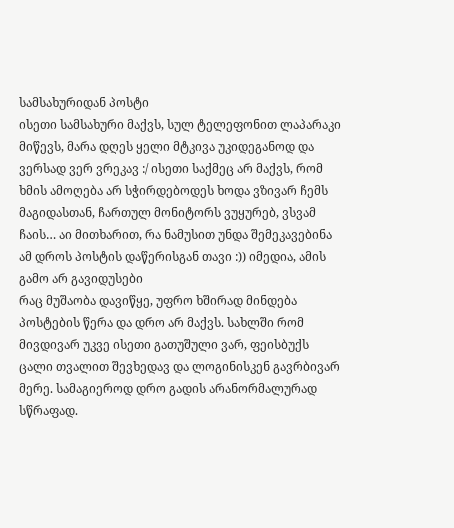სამსახურიდან პოსტი
ისეთი სამსახური მაქვს, სულ ტელეფონით ლაპარაკი მიწევს, მარა დღეს ყელი მტკივა უკიდეგანოდ და ვერსად ვერ ვრეკავ :/ ისეთი საქმეც არ მაქვს, რომ ხმის ამოღება არ სჭირდებოდეს ხოდა ვზივარ ჩემს მაგიდასთან, ჩართულ მონიტორს ვუყურებ, ვსვამ ჩაის… აი მითხარით, რა ნამუსით უნდა შემეკავებინა ამ დროს პოსტის დაწერისგან თავი :)) იმედია, ამის გამო არ გავიდუსები
რაც მუშაობა დავიწყე, უფრო ხშირად მინდება პოსტების წერა და დრო არ მაქვს. სახლში რომ მივდივარ უკვე ისეთი გათუშული ვარ, ფეისბუქს ცალი თვალით შევხედავ და ლოგინისკენ გავრბივარ მერე. სამაგიეროდ დრო გადის არანორმალურად სწრაფად.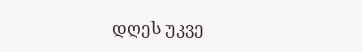დღეს უკვე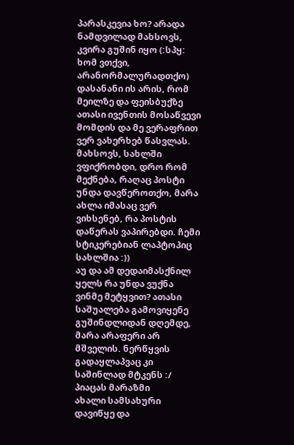პარასკევია ხო? არადა ნამდვილად მახსოვს, კვირა გუშინ იყო (:სპყ: ხომ ვთქვი, არანორმალურადთქო)
დასანანი ის არის, რომ მეილზე და ფეისბუქზე ათასი ივენთის მოსაწვევი მომდის და მე ვერაფრით ვერ ვახერხებ წასვლას.
მახსოვს, სახლში ვფიქრობდი, დრო რომ მექნება, რაღაც პოსტი უნდა დავწეროთქო, მარა ახლა იმასაც ვერ ვიხსენებ, რა პოსტის დაწერას ვაპირებდი. ჩემი სტიკერებიან ლაპტოპიც სახლშია :))
აუ და ამ დედაიმასქნილ ყელს რა უნდა ვუქნა ვინმე მეტყვით? ათასი საშუალება გამოვიყენე გუშინდლიდან დღემდე, მარა არაფერი არ მშველის. ნერწყვის გადაყლაპვაც კი საშინლად მტკენს :/
პიაცას მარაზმი
ახალი სამსახური დავიწყე და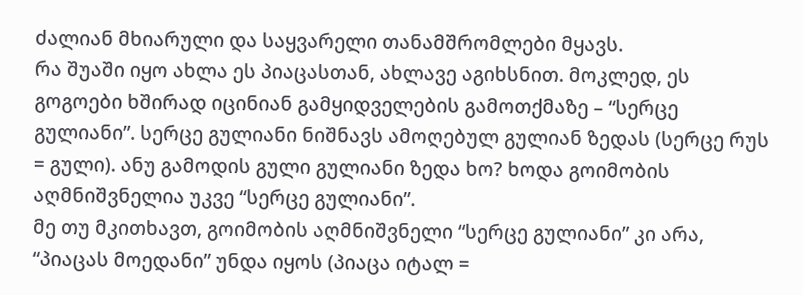ძალიან მხიარული და საყვარელი თანამშრომლები მყავს.
რა შუაში იყო ახლა ეს პიაცასთან, ახლავე აგიხსნით. მოკლედ, ეს გოგოები ხშირად იცინიან გამყიდველების გამოთქმაზე – “სერცე გულიანი”. სერცე გულიანი ნიშნავს ამოღებულ გულიან ზედას (სერცე რუს = გული). ანუ გამოდის გული გულიანი ზედა ხო? ხოდა გოიმობის აღმნიშვნელია უკვე “სერცე გულიანი”.
მე თუ მკითხავთ, გოიმობის აღმნიშვნელი “სერცე გულიანი” კი არა, “პიაცას მოედანი” უნდა იყოს (პიაცა იტალ =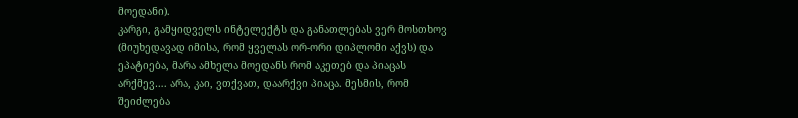მოედანი).
კარგი, გამყიდველს ინტელექტს და განათლებას ვერ მოსთხოვ (მიუხედავად იმისა, რომ ყველას ორ-ორი დიპლომი აქვს) და ეპატიება, მარა ამხელა მოედანს რომ აკეთებ და პიაცას არქმევ…. არა, კაი, ვთქვათ, დაარქვი პიაცა. მესმის, რომ შეიძლება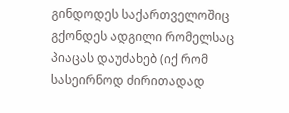გინდოდეს საქართველოშიც გქონდეს ადგილი რომელსაც პიაცას დაუძახებ (იქ რომ სასეირნოდ ძირითადად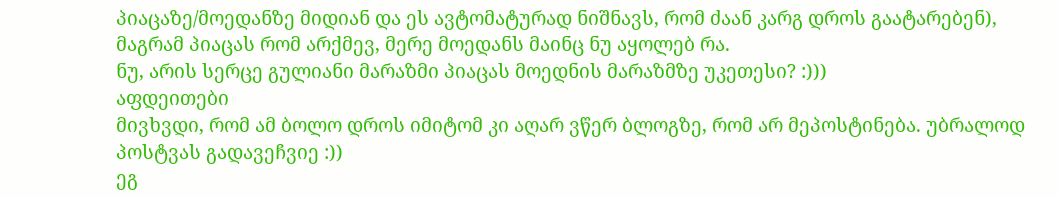პიაცაზე/მოედანზე მიდიან და ეს ავტომატურად ნიშნავს, რომ ძაან კარგ დროს გაატარებენ), მაგრამ პიაცას რომ არქმევ, მერე მოედანს მაინც ნუ აყოლებ რა.
ნუ, არის სერცე გულიანი მარაზმი პიაცას მოედნის მარაზმზე უკეთესი? :)))
აფდეითები
მივხვდი, რომ ამ ბოლო დროს იმიტომ კი აღარ ვწერ ბლოგზე, რომ არ მეპოსტინება. უბრალოდ პოსტვას გადავეჩვიე :))
ეგ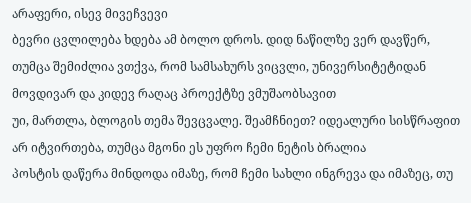არაფერი, ისევ მივეჩვევი
ბევრი ცვლილება ხდება ამ ბოლო დროს. დიდ ნაწილზე ვერ დავწერ, თუმცა შემიძლია ვთქვა, რომ სამსახურს ვიცვლი, უნივერსიტეტიდან მოვდივარ და კიდევ რაღაც პროექტზე ვმუშაობსავით
უი, მართლა, ბლოგის თემა შევცვალე. შეამჩნიეთ? იდეალური სისწრაფით არ იტვირთება, თუმცა მგონი ეს უფრო ჩემი ნეტის ბრალია
პოსტის დაწერა მინდოდა იმაზე, რომ ჩემი სახლი ინგრევა და იმაზეც, თუ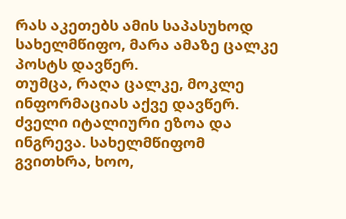რას აკეთებს ამის საპასუხოდ სახელმწიფო, მარა ამაზე ცალკე პოსტს დავწერ.
თუმცა, რაღა ცალკე, მოკლე ინფორმაციას აქვე დავწერ. ძველი იტალიური ეზოა და ინგრევა. სახელმწიფომ გვითხრა, ხოო,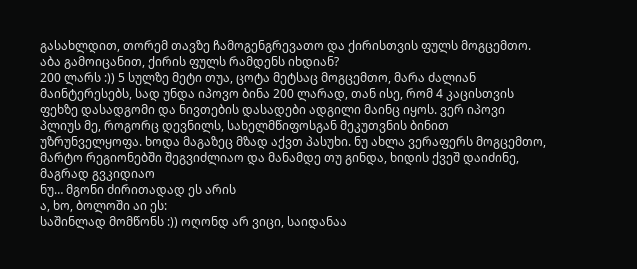გასახლდით, თორემ თავზე ჩამოგენგრევათო და ქირისთვის ფულს მოგცემთო. აბა გამოიცანით, ქირის ფულს რამდენს იხდიან?
200 ლარს :)) 5 სულზე მეტი თუა, ცოტა მეტსაც მოგცემთო, მარა ძალიან მაინტერესებს, სად უნდა იპოვო ბინა 200 ლარად, თან ისე, რომ 4 კაცისთვის ფეხზე დასადგომი და ნივთების დასადები ადგილი მაინც იყოს. ვერ იპოვი
პლიუს მე, როგორც დევნილს, სახელმწიფოსგან მეკუთვნის ბინით უზრუნველყოფა. ხოდა მაგაზეც მზად აქვთ პასუხი. ნუ ახლა ვერაფერს მოგცემთო, მარტო რეგიონებში შეგვიძლიაო და მანამდე თუ გინდა, ხიდის ქვეშ დაიძინე, მაგრად გვკიდიაო
ნუ… მგონი ძირითადად ეს არის
ა, ხო, ბოლოში აი ეს:
საშინლად მომწონს :)) ოღონდ არ ვიცი, საიდანაა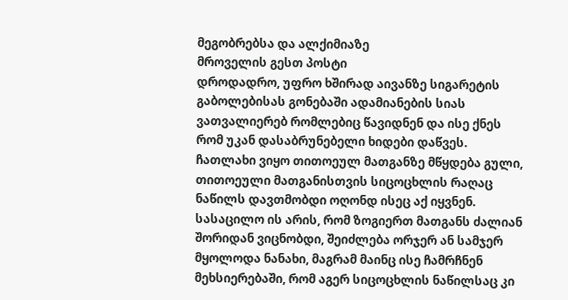მეგობრებსა და ალქიმიაზე
მროველის გესთ პოსტი
დროდადრო, უფრო ხშირად აივანზე სიგარეტის გაბოლებისას გონებაში ადამიანების სიას ვათვალიერებ რომლებიც წავიდნენ და ისე ქნეს რომ უკან დასაბრუნებელი ხიდები დაწვეს. ჩათლახი ვიყო თითოეულ მათგანზე მწყდება გული, თითოეული მათგანისთვის სიცოცხლის რაღაც ნაწილს დავთმობდი ოღონდ ისეც აქ იყვნენ. სასაცილო ის არის, რომ ზოგიერთ მათგანს ძალიან შორიდან ვიცნობდი, შეიძლება ორჯერ ან სამჯერ მყოლოდა ნანახი, მაგრამ მაინც ისე ჩამრჩნენ მეხსიერებაში, რომ აგერ სიცოცხლის ნაწილსაც კი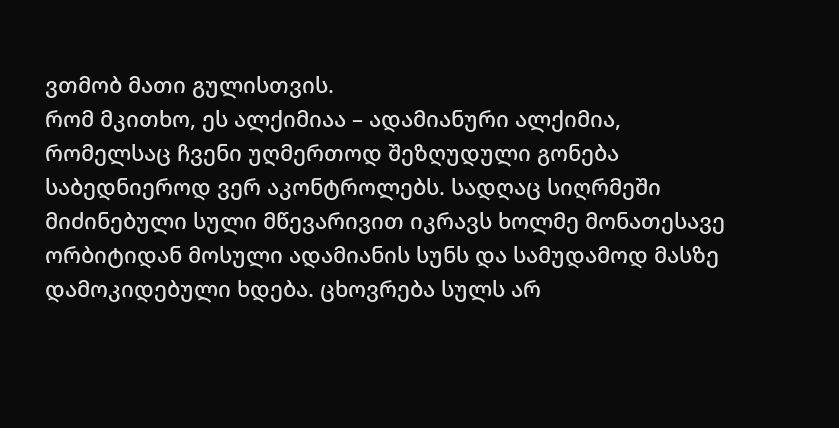ვთმობ მათი გულისთვის.
რომ მკითხო, ეს ალქიმიაა – ადამიანური ალქიმია, რომელსაც ჩვენი უღმერთოდ შეზღუდული გონება საბედნიეროდ ვერ აკონტროლებს. სადღაც სიღრმეში მიძინებული სული მწევარივით იკრავს ხოლმე მონათესავე ორბიტიდან მოსული ადამიანის სუნს და სამუდამოდ მასზე დამოკიდებული ხდება. ცხოვრება სულს არ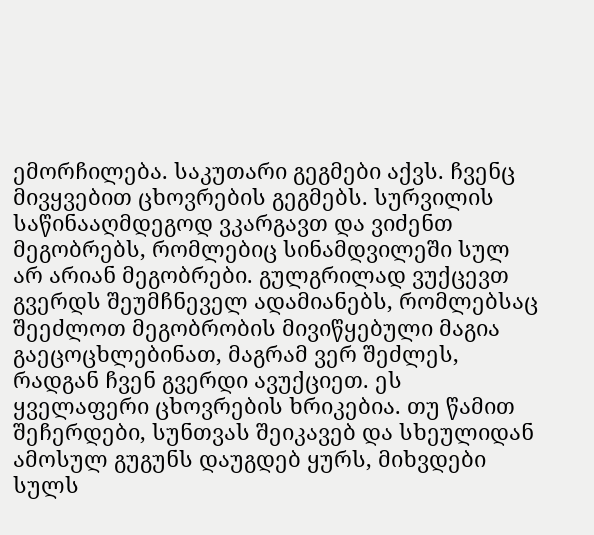ემორჩილება. საკუთარი გეგმები აქვს. ჩვენც მივყვებით ცხოვრების გეგმებს. სურვილის საწინააღმდეგოდ ვკარგავთ და ვიძენთ მეგობრებს, რომლებიც სინამდვილეში სულ არ არიან მეგობრები. გულგრილად ვუქცევთ გვერდს შეუმჩნეველ ადამიანებს, რომლებსაც შეეძლოთ მეგობრობის მივიწყებული მაგია გაეცოცხლებინათ, მაგრამ ვერ შეძლეს, რადგან ჩვენ გვერდი ავუქციეთ. ეს ყველაფერი ცხოვრების ხრიკებია. თუ წამით შეჩერდები, სუნთვას შეიკავებ და სხეულიდან ამოსულ გუგუნს დაუგდებ ყურს, მიხვდები სულს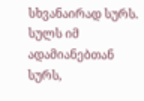სხვანაირად სურს. სულს იმ ადამიანებთან სურს,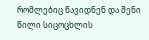რომლებიც წავიდნენ და შენი წილი სიცოცხლის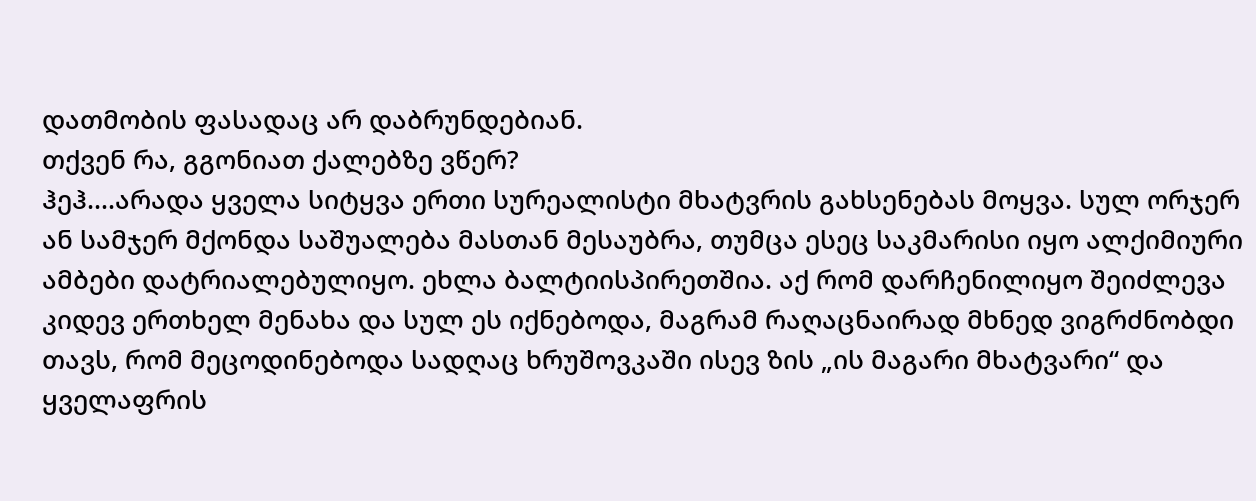დათმობის ფასადაც არ დაბრუნდებიან.
თქვენ რა, გგონიათ ქალებზე ვწერ?
ჰეჰ….არადა ყველა სიტყვა ერთი სურეალისტი მხატვრის გახსენებას მოყვა. სულ ორჯერ ან სამჯერ მქონდა საშუალება მასთან მესაუბრა, თუმცა ესეც საკმარისი იყო ალქიმიური ამბები დატრიალებულიყო. ეხლა ბალტიისპირეთშია. აქ რომ დარჩენილიყო შეიძლევა კიდევ ერთხელ მენახა და სულ ეს იქნებოდა, მაგრამ რაღაცნაირად მხნედ ვიგრძნობდი თავს, რომ მეცოდინებოდა სადღაც ხრუშოვკაში ისევ ზის „ის მაგარი მხატვარი“ და ყველაფრის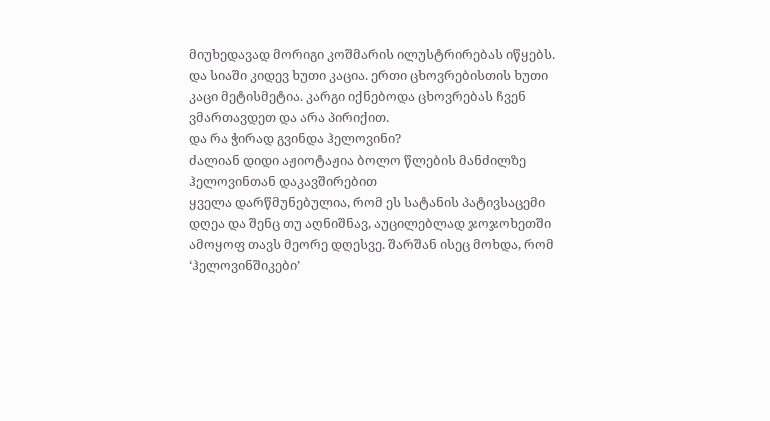მიუხედავად მორიგი კოშმარის ილუსტრირებას იწყებს.
და სიაში კიდევ ხუთი კაცია. ერთი ცხოვრებისთის ხუთი კაცი მეტისმეტია. კარგი იქნებოდა ცხოვრებას ჩვენ ვმართავდეთ და არა პირიქით.
და რა ჭირად გვინდა ჰელოვინი?
ძალიან დიდი აჟიოტაჟია ბოლო წლების მანძილზე ჰელოვინთან დაკავშირებით
ყველა დარწმუნებულია, რომ ეს სატანის პატივსაცემი დღეა და შენც თუ აღნიშნავ, აუცილებლად ჯოჯოხეთში ამოყოფ თავს მეორე დღესვე. შარშან ისეც მოხდა, რომ ‘ჰელოვინშიკები’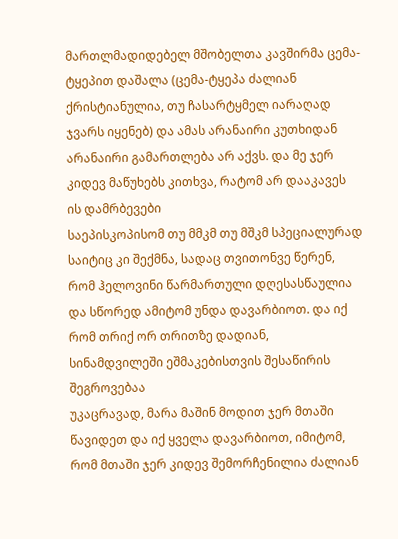მართლმადიდებელ მშობელთა კავშირმა ცემა-ტყეპით დაშალა (ცემა-ტყეპა ძალიან ქრისტიანულია, თუ ჩასარტყმელ იარაღად ჯვარს იყენებ) და ამას არანაირი კუთხიდან არანაირი გამართლება არ აქვს. და მე ჯერ კიდევ მაწუხებს კითხვა, რატომ არ დააკავეს ის დამრბევები
საეპისკოპისომ თუ მმკმ თუ მშკმ სპეციალურად საიტიც კი შექმნა, სადაც თვითონვე წერენ, რომ ჰელოვინი წარმართული დღესასწაულია და სწორედ ამიტომ უნდა დავარბიოთ. და იქ რომ თრიქ ორ თრითზე დადიან, სინამდვილეში ეშმაკებისთვის შესაწირის შეგროვებაა
უკაცრავად, მარა მაშინ მოდით ჯერ მთაში წავიდეთ და იქ ყველა დავარბიოთ, იმიტომ, რომ მთაში ჯერ კიდევ შემორჩენილია ძალიან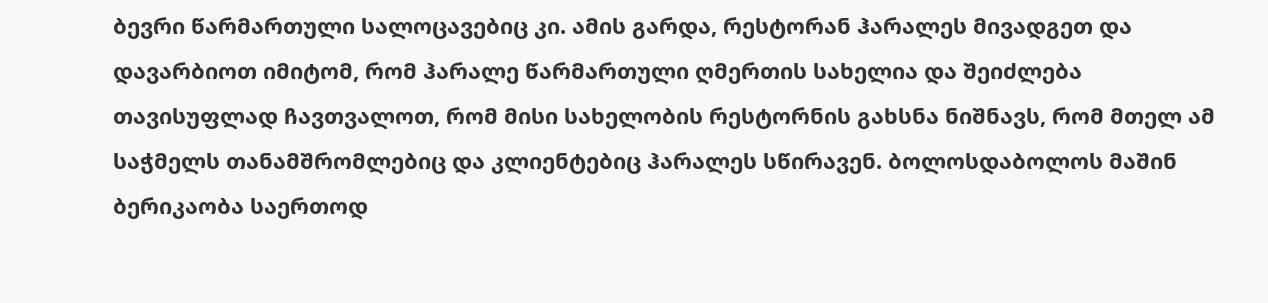ბევრი წარმართული სალოცავებიც კი. ამის გარდა, რესტორან ჰარალეს მივადგეთ და დავარბიოთ იმიტომ, რომ ჰარალე წარმართული ღმერთის სახელია და შეიძლება თავისუფლად ჩავთვალოთ, რომ მისი სახელობის რესტორნის გახსნა ნიშნავს, რომ მთელ ამ საჭმელს თანამშრომლებიც და კლიენტებიც ჰარალეს სწირავენ. ბოლოსდაბოლოს მაშინ ბერიკაობა საერთოდ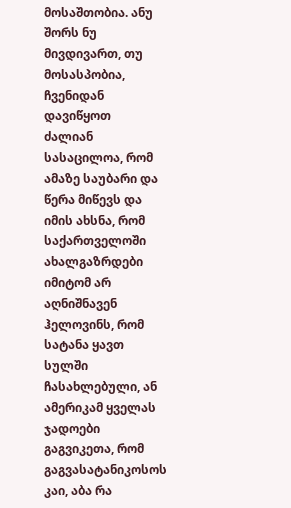მოსაშთობია. ანუ შორს ნუ მივდივართ, თუ მოსასპობია, ჩვენიდან დავიწყოთ
ძალიან სასაცილოა, რომ ამაზე საუბარი და წერა მიწევს და იმის ახსნა, რომ საქართველოში ახალგაზრდები იმიტომ არ აღნიშნავენ ჰელოვინს, რომ სატანა ყავთ სულში ჩასახლებული, ან ამერიკამ ყველას ჯადოები გაგვიკეთა, რომ გაგვასატანიკოსოს
კაი, აბა რა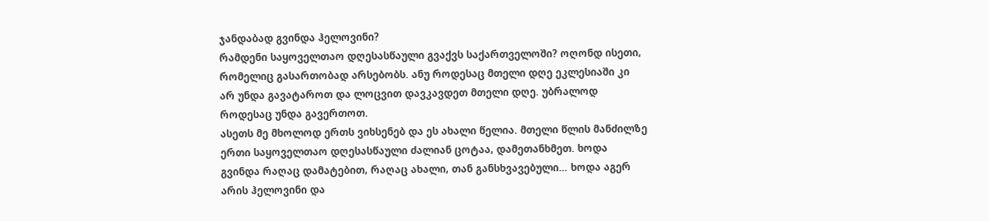ჯანდაბად გვინდა ჰელოვინი?
რამდენი საყოველთაო დღესასწაული გვაქვს საქართველოში? ოღონდ ისეთი, რომელიც გასართობად არსებობს. ანუ როდესაც მთელი დღე ეკლესიაში კი არ უნდა გავატაროთ და ლოცვით დავკავდეთ მთელი დღე. უბრალოდ როდესაც უნდა გავერთოთ.
ასეთს მე მხოლოდ ერთს ვიხსენებ და ეს ახალი წელია. მთელი წლის მანძილზე ერთი საყოველთაო დღესასწაული ძალიან ცოტაა, დამეთანხმეთ. ხოდა გვინდა რაღაც დამატებით, რაღაც ახალი, თან განსხვავებული… ხოდა აგერ არის ჰელოვინი და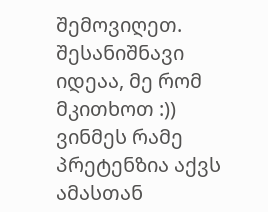შემოვიღეთ. შესანიშნავი იდეაა, მე რომ მკითხოთ :))
ვინმეს რამე პრეტენზია აქვს ამასთან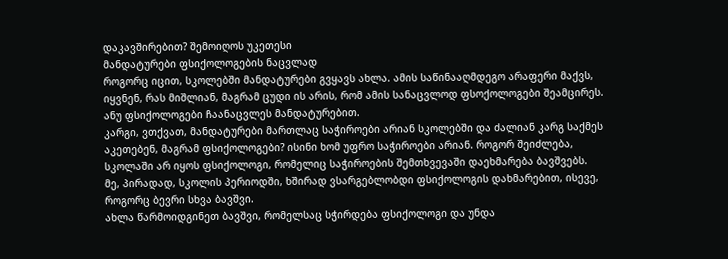დაკავშირებით? შემოიღოს უკეთესი
მანდატურები ფსიქოლოგების ნაცვლად
როგორც იცით, სკოლებში მანდატურები გვყავს ახლა. ამის საწინააღმდეგო არაფერი მაქვს, იყვნენ, რას მიშლიან, მაგრამ ცუდი ის არის, რომ ამის სანაცვლოდ ფსოქოლოგები შეამცირეს. ანუ ფსიქოლოგები ჩაანაცვლეს მანდატურებით.
კარგი, ვთქვათ, მანდატურები მართლაც საჭიროები არიან სკოლებში და ძალიან კარგ საქმეს აკეთებენ, მაგრამ ფსიქოლოგები? ისინი ხომ უფრო საჭიროები არიან. როგორ შეიძლება, სკოლაში არ იყოს ფსიქოლოგი, რომელიც საჭიროების შემთხვევაში დაეხმარება ბავშვებს.
მე, პირადად, სკოლის პერიოდში, ხშირად ვსარგებლობდი ფსიქოლოგის დახმარებით, ისევე, როგორც ბევრი სხვა ბავშვი.
ახლა წარმოიდგინეთ ბავშვი, რომელსაც სჭირდება ფსიქოლოგი და უნდა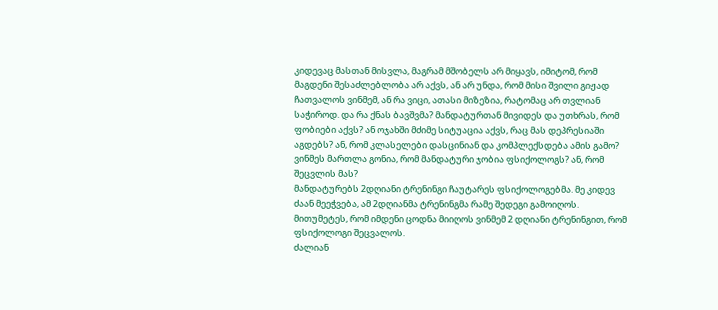კიდევაც მასთან მისვლა, მაგრამ მშობელს არ მიყავს, იმიტომ, რომ მაგდენი შესაძლებლობა არ აქვს, ან არ უნდა, რომ მისი შვილი გიჟად ჩათვალოს ვინმემ, ან რა ვიცი, ათასი მიზეზია, რატომაც არ თვლიან საჭიროდ. და რა ქნას ბავშვმა? მანდატურთან მივიდეს და უთხრას, რომ ფობიები აქვს? ან ოჯახში მძიმე სიტუაცია აქვს, რაც მას დეპრესიაში აგდებს? ან, რომ კლასელები დასცინიან და კომპლექსდება ამის გამო?
ვინმეს მართლა გონია, რომ მანდატური ჯობია ფსიქოლოგს? ან, რომ შეცვლის მას?
მანდატურებს 2დღიანი ტრენინგი ჩაუტარეს ფსიქოლოგებმა. მე კიდევ ძაან მეეჭვება, ამ 2დღიანმა ტრენინგმა რამე შედეგი გამოიღოს. მითუმეტეს, რომ იმდენი ცოდნა მიიღოს ვინმემ 2 დღიანი ტრენინგით, რომ ფსიქოლოგი შეცვალოს.
ძალიან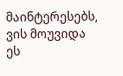მაინტერესებს, ვის მოუვიდა ეს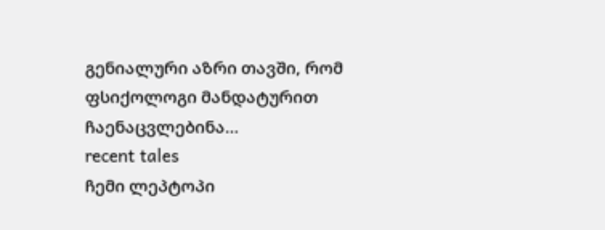გენიალური აზრი თავში, რომ ფსიქოლოგი მანდატურით ჩაენაცვლებინა…
recent tales
ჩემი ლეპტოპი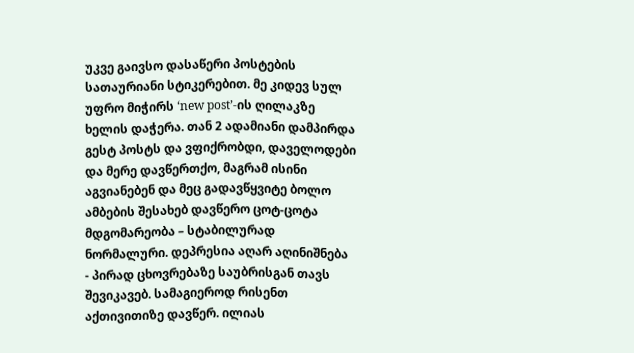უკვე გაივსო დასაწერი პოსტების სათაურიანი სტიკერებით. მე კიდევ სულ უფრო მიჭირს ‘new post’-ის ღილაკზე ხელის დაჭერა. თან 2 ადამიანი დამპირდა გესტ პოსტს და ვფიქრობდი, დაველოდები და მერე დავწერთქო, მაგრამ ისინი აგვიანებენ და მეც გადავწყვიტე ბოლო ამბების შესახებ დავწერო ცოტ-ცოტა
მდგომარეობა – სტაბილურად ნორმალური. დეპრესია აღარ აღინიშნება
- პირად ცხოვრებაზე საუბრისგან თავს შევიკავებ. სამაგიეროდ რისენთ აქთივითიზე დავწერ. ილიას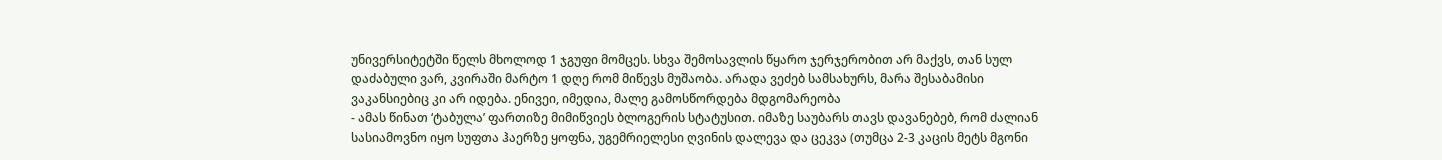უნივერსიტეტში წელს მხოლოდ 1 ჯგუფი მომცეს. სხვა შემოსავლის წყარო ჯერჯერობით არ მაქვს, თან სულ დაძაბული ვარ, კვირაში მარტო 1 დღე რომ მიწევს მუშაობა. არადა ვეძებ სამსახურს, მარა შესაბამისი ვაკანსიებიც კი არ იდება. ენივეი, იმედია, მალე გამოსწორდება მდგომარეობა
- ამას წინათ ‘ტაბულა’ ფართიზე მიმიწვიეს ბლოგერის სტატუსით. იმაზე საუბარს თავს დავანებებ, რომ ძალიან სასიამოვნო იყო სუფთა ჰაერზე ყოფნა, უგემრიელესი ღვინის დალევა და ცეკვა (თუმცა 2-3 კაცის მეტს მგონი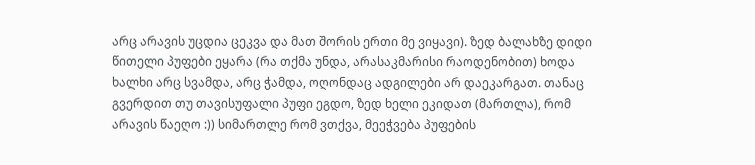არც არავის უცდია ცეკვა და მათ შორის ერთი მე ვიყავი). ზედ ბალახზე დიდი წითელი პუფები ეყარა (რა თქმა უნდა, არასაკმარისი რაოდენობით) ხოდა ხალხი არც სვამდა, არც ჭამდა, ოღონდაც ადგილები არ დაეკარგათ. თანაც გვერდით თუ თავისუფალი პუფი ეგდო, ზედ ხელი ეკიდათ (მართლა), რომ არავის წაეღო :)) სიმართლე რომ ვთქვა, მეეჭვება პუფების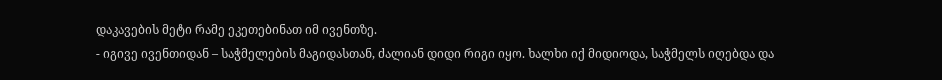დაკავების მეტი რამე ეკეთებინათ იმ ივენთზე.
- იგივე ივენთიდან – საჭმელების მაგიდასთან, ძალიან დიდი რიგი იყო. ხალხი იქ მიდიოდა, საჭმელს იღებდა და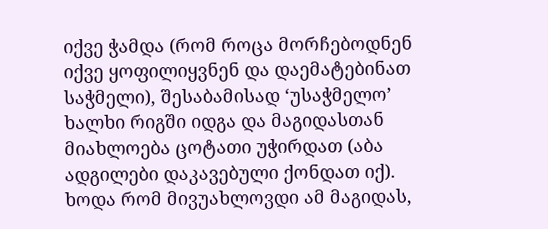იქვე ჭამდა (რომ როცა მორჩებოდნენ იქვე ყოფილიყვნენ და დაემატებინათ საჭმელი), შესაბამისად ‘უსაჭმელო’ ხალხი რიგში იდგა და მაგიდასთან მიახლოება ცოტათი უჭირდათ (აბა ადგილები დაკავებული ქონდათ იქ). ხოდა რომ მივუახლოვდი ამ მაგიდას,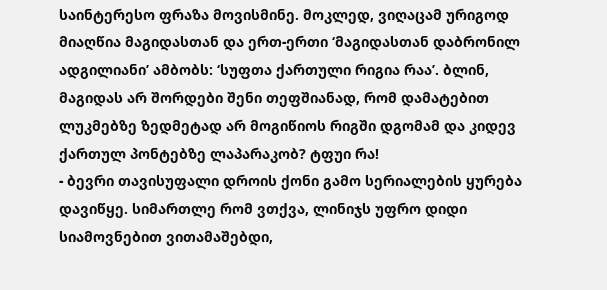საინტერესო ფრაზა მოვისმინე. მოკლედ, ვიღაცამ ურიგოდ მიაღწია მაგიდასთან და ერთ-ერთი ‘მაგიდასთან დაბრონილ ადგილიანი’ ამბობს: ‘სუფთა ქართული რიგია რაა’. ბლინ, მაგიდას არ შორდები შენი თეფშიანად, რომ დამატებით ლუკმებზე ზედმეტად არ მოგიწიოს რიგში დგომამ და კიდევ ქართულ პონტებზე ლაპარაკობ? ტფუი რა!
- ბევრი თავისუფალი დროის ქონი გამო სერიალების ყურება დავიწყე. სიმართლე რომ ვთქვა, ლინიჯს უფრო დიდი სიამოვნებით ვითამაშებდი,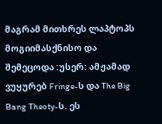მაგრამ მითხრეს ლაპტოპს მოგიიმასქნისო და შემეცოდა :უსერ: ამჟამად ვუყურებ Fringe-ს და The Big Bang Theoty-ს. ეს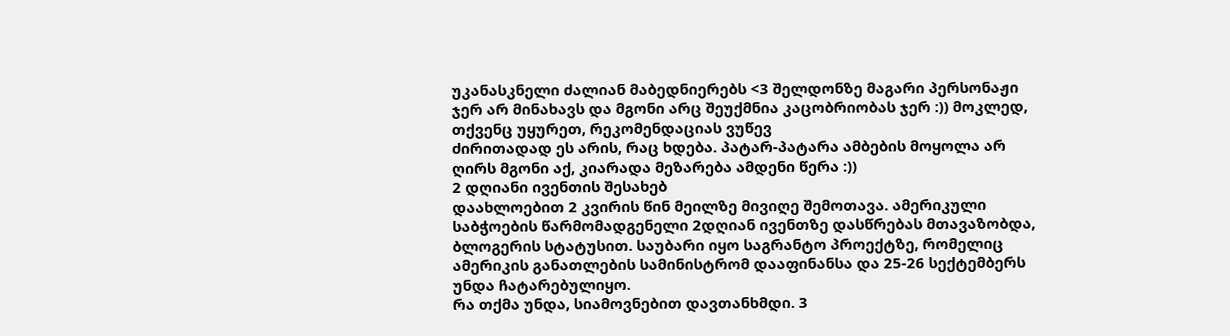უკანასკნელი ძალიან მაბედნიერებს <3 შელდონზე მაგარი პერსონაჟი ჯერ არ მინახავს და მგონი არც შეუქმნია კაცობრიობას ჯერ :)) მოკლედ, თქვენც უყურეთ, რეკომენდაციას ვუწევ
ძირითადად ეს არის, რაც ხდება. პატარ-პატარა ამბების მოყოლა არ ღირს მგონი აქ, კიარადა მეზარება ამდენი წერა :))
2 დღიანი ივენთის შესახებ
დაახლოებით 2 კვირის წინ მეილზე მივიღე შემოთავა. ამერიკული საბჭოების წარმომადგენელი 2დღიან ივენთზე დასწრებას მთავაზობდა, ბლოგერის სტატუსით. საუბარი იყო საგრანტო პროექტზე, რომელიც ამერიკის განათლების სამინისტრომ დააფინანსა და 25-26 სექტემბერს უნდა ჩატარებულიყო.
რა თქმა უნდა, სიამოვნებით დავთანხმდი. 3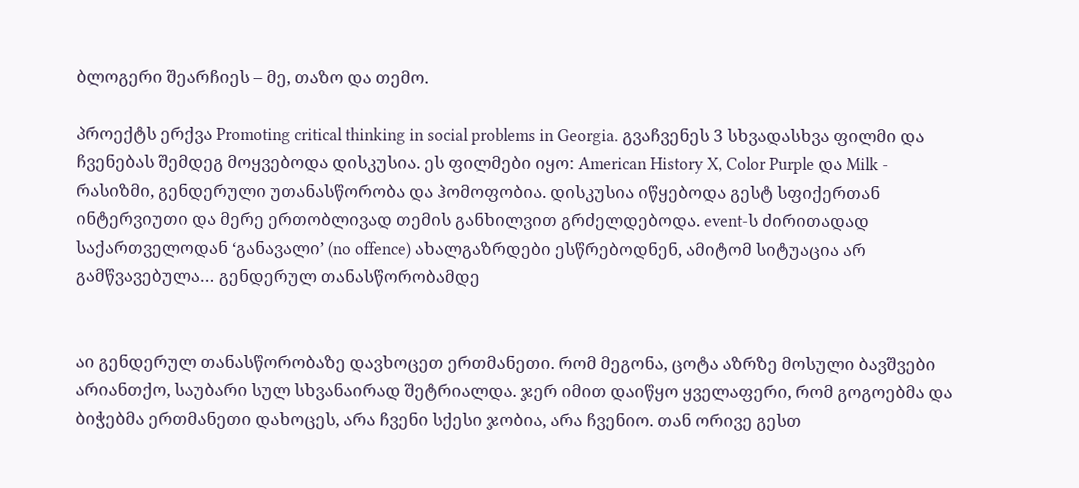ბლოგერი შეარჩიეს – მე, თაზო და თემო.

პროექტს ერქვა Promoting critical thinking in social problems in Georgia. გვაჩვენეს 3 სხვადასხვა ფილმი და ჩვენებას შემდეგ მოყვებოდა დისკუსია. ეს ფილმები იყო: American History X, Color Purple და Milk - რასიზმი, გენდერული უთანასწორობა და ჰომოფობია. დისკუსია იწყებოდა გესტ სფიქერთან ინტერვიუთი და მერე ერთობლივად თემის განხილვით გრძელდებოდა. event-ს ძირითადად საქართველოდან ‘განავალი’ (no offence) ახალგაზრდები ესწრებოდნენ, ამიტომ სიტუაცია არ გამწვავებულა… გენდერულ თანასწორობამდე


აი გენდერულ თანასწორობაზე დავხოცეთ ერთმანეთი. რომ მეგონა, ცოტა აზრზე მოსული ბავშვები არიანთქო, საუბარი სულ სხვანაირად შეტრიალდა. ჯერ იმით დაიწყო ყველაფერი, რომ გოგოებმა და ბიჭებმა ერთმანეთი დახოცეს, არა ჩვენი სქესი ჯობია, არა ჩვენიო. თან ორივე გესთ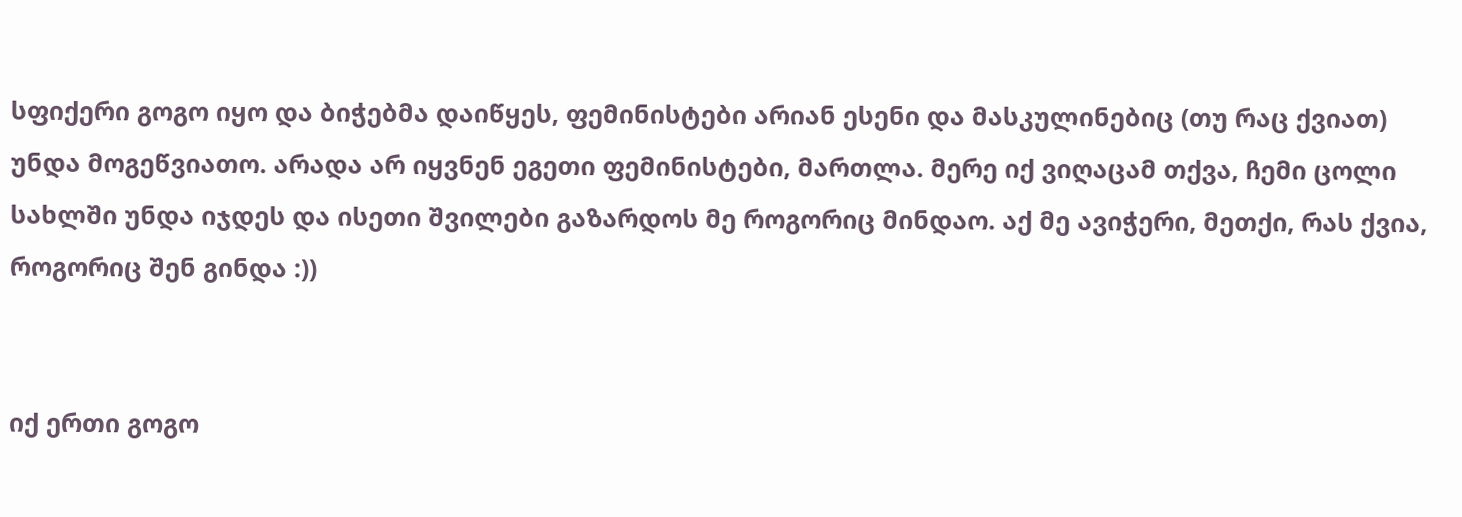სფიქერი გოგო იყო და ბიჭებმა დაიწყეს, ფემინისტები არიან ესენი და მასკულინებიც (თუ რაც ქვიათ) უნდა მოგეწვიათო. არადა არ იყვნენ ეგეთი ფემინისტები, მართლა. მერე იქ ვიღაცამ თქვა, ჩემი ცოლი სახლში უნდა იჯდეს და ისეთი შვილები გაზარდოს მე როგორიც მინდაო. აქ მე ავიჭერი, მეთქი, რას ქვია, როგორიც შენ გინდა :))


იქ ერთი გოგო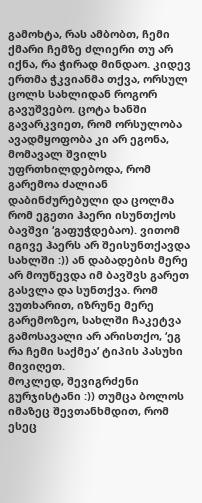გამოხტა, რას ამბობთ, ჩემი ქმარი ჩემზე ძლიერი თუ არ იქნა, რა ჭირად მინდაო. კიდევ ერთმა ჭკვიანმა თქვა, ორსულ ცოლს სახლიდან როგორ გავუშვებო. ცოტა ხანში გავარკვიეთ, რომ ორსულობა ავადმყოფობა კი არ ეგონა, მომავალ შვილს უფრთხილდებოდა, რომ გარემოა ძალიან დაბინძურებული და ცოლმა რომ ეგეთი ჰაერი ისუნთქოს ბავშვი ‘გაფუჭდებაო). ვითომ იგივე ჰაერს არ შეისუნთქავდა სახლში :)) ან დაბადების მერე არ მოუწევდა იმ ბავშვს გარეთ გასვლა და სუნთქვა. რომ ვუთხარით, იზრუნე მერე გარემოზეო, სახლში ჩაკეტვა გამოსავალი არ არისთქო, ‘ეგ რა ჩემი საქმეა’ ტიპის პასუხი მივიღეთ.
მოკლედ, შევიგრძენი გურჯისტანი :)) თუმცა ბოლოს იმაზეც შევთანხმდით, რომ ესეც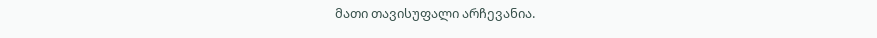მათი თავისუფალი არჩევანია.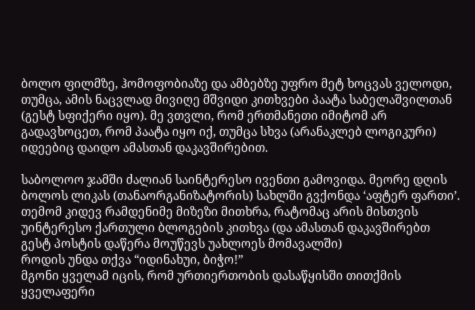ბოლო ფილმზე, ჰომოფობიაზე და ამბებზე უფრო მეტ ხოცვას ველოდი, თუმცა, ამის ნაცვლად მივიღე მშვიდი კითხვები პაატა საბელაშვილთან (გესტ სფიქერი იყო). მე ვთვლი, რომ ერთმანეთი იმიტომ არ გადავხოცეთ, რომ პაატა იყო იქ, თუმცა სხვა (არანაკლებ ლოგიკური) იდეებიც დაიდო ამასთან დაკავშირებით.

საბოლოო ჯამში ძალიან საინტერესო ივენთი გამოვიდა. მეორე დღის ბოლოს ლიკას (თანაორგანიზატორის) სახლში გვქონდა ‘აფტერ ფართი’. თემომ კიდევ რამდენიმე მიზეზი მითხრა, რატომაც არის მისთვის უინტერესო ქართული ბლოგების კითხვა (და ამასთან დაკავშირებთ გესტ პოსტის დაწერა მოუწევს უახლოეს მომავალში)
როდის უნდა თქვა “იდინახუი, ბიჭო!”
მგონი ყველამ იცის, რომ ურთიერთობის დასაწყისში თითქმის ყველაფერი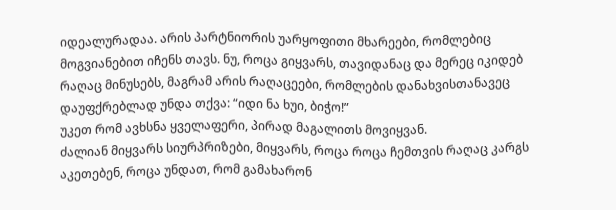იდეალურადაა. არის პარტნიორის უარყოფითი მხარეები, რომლებიც მოგვიანებით იჩენს თავს. ნუ, როცა გიყვარს, თავიდანაც და მერეც იკიდებ რაღაც მინუსებს, მაგრამ არის რაღაცეები, რომლების დანახვისთანავეც დაუფქრებლად უნდა თქვა: “იდი ნა ხუი, ბიჭო!”
უკეთ რომ ავხსნა ყველაფერი, პირად მაგალითს მოვიყვან.
ძალიან მიყვარს სიურპრიზები, მიყვარს, როცა როცა ჩემთვის რაღაც კარგს აკეთებენ, როცა უნდათ, რომ გამახარონ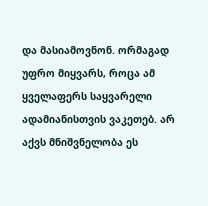და მასიამოვნონ. ორმაგად უფრო მიყვარს, როცა ამ ყველაფერს საყვარელი ადამიანისთვის ვაკეთებ. არ აქვს მნიშვნელობა ეს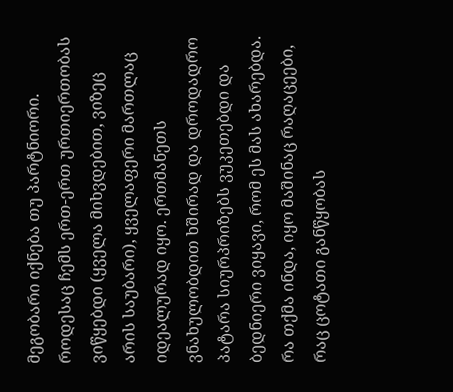მეგობარი იქნება თუ პარტნიორი.
როდესაც ჩემს ერთ-ერთ ურთიერთობას ვიწყებდი (ყველა მიხვდებით, ვიზეც არის საუბარი), ყველაფერი მართლაც იდეალურად იყო. ერთმანეთს ვნახულობდით ხშირად და დროდადრო პატარა სიურპრიზებს ვუკეთებდი და ბედნიერი ვიყავი, რომ ეს მას ახარებდა. რა თქმა ინდა, იყო მაშინაც რაღაცეები, რაც ცოტათი განწყობას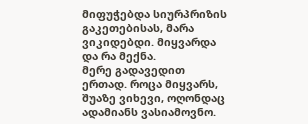მიფუჭებდა სიურპრიზის გაკეთებისას, მარა ვიკიდებდი. მიყვარდა და რა მექნა.
მერე გადავედით ერთად. როცა მიყვარს, შუაზე ვიხევი, ოღონდაც ადამიანს ვასიამოვნო.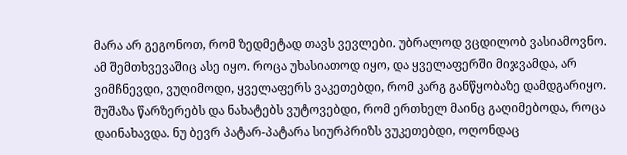მარა არ გეგონოთ, რომ ზედმეტად თავს ვევლები. უბრალოდ ვცდილობ ვასიამოვნო. ამ შემთხვევაშიც ასე იყო. როცა უხასიათოდ იყო, და ყველაფერში მიჯვამდა, არ ვიმჩნევდი, ვუღიმოდი, ყველაფერს ვაკეთებდი, რომ კარგ განწყობაზე დამდგარიყო. შუშაზა წარზერებს და ნახატებს ვუტოვებდი, რომ ერთხელ მაინც გაღიმებოდა, როცა დაინახავდა. ნუ ბევრ პატარ-პატარა სიურპრიზს ვუკეთებდი, ოღონდაც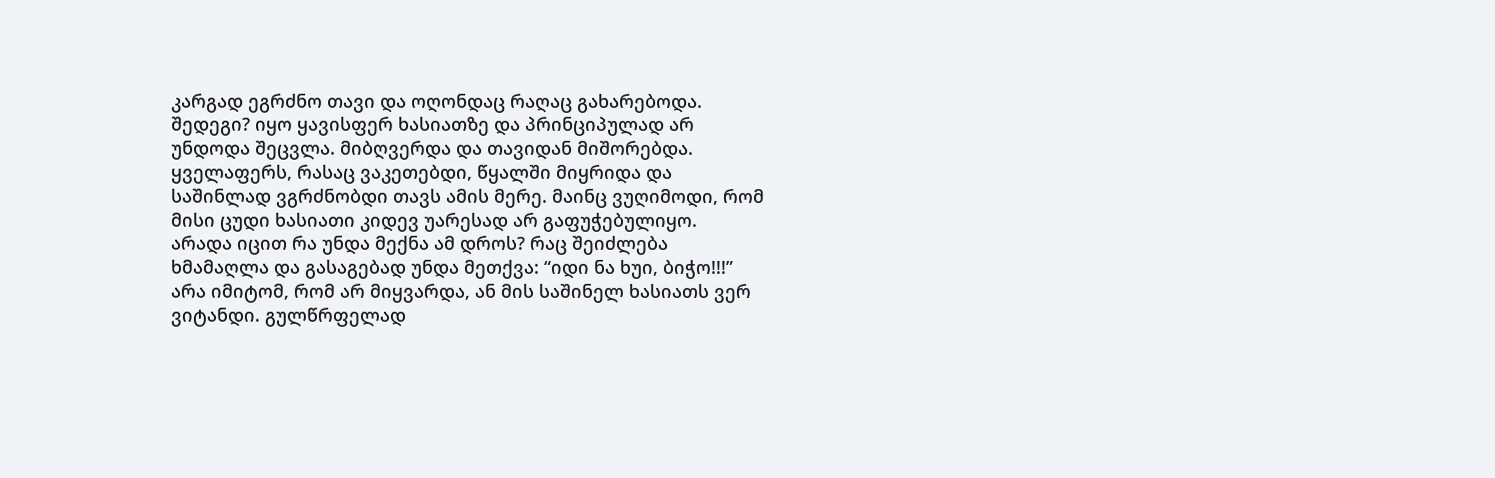კარგად ეგრძნო თავი და ოღონდაც რაღაც გახარებოდა.
შედეგი? იყო ყავისფერ ხასიათზე და პრინციპულად არ უნდოდა შეცვლა. მიბღვერდა და თავიდან მიშორებდა. ყველაფერს, რასაც ვაკეთებდი, წყალში მიყრიდა და საშინლად ვგრძნობდი თავს ამის მერე. მაინც ვუღიმოდი, რომ მისი ცუდი ხასიათი კიდევ უარესად არ გაფუჭებულიყო.
არადა იცით რა უნდა მექნა ამ დროს? რაც შეიძლება ხმამაღლა და გასაგებად უნდა მეთქვა: “იდი ნა ხუი, ბიჭო!!!”
არა იმიტომ, რომ არ მიყვარდა, ან მის საშინელ ხასიათს ვერ ვიტანდი. გულწრფელად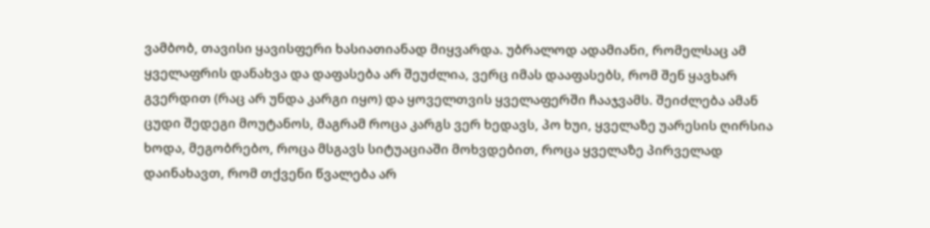ვამბობ, თავისი ყავისფერი ხასიათიანად მიყვარდა. უბრალოდ ადამიანი, რომელსაც ამ ყველაფრის დანახვა და დაფასება არ შეუძლია, ვერც იმას დააფასებს, რომ შენ ყავხარ გვერდით (რაც არ უნდა კარგი იყო) და ყოველთვის ყველაფერში ჩააჯვამს. შეიძლება ამან ცუდი შედეგი მოუტანოს, მაგრამ როცა კარგს ვერ ხედავს, პო ხუი, ყველაზე უარესის ღირსია
ხოდა, მეგობრებო, როცა მსგავს სიტუაციაში მოხვდებით, როცა ყველაზე პირველად დაინახავთ, რომ თქვენი წვალება არ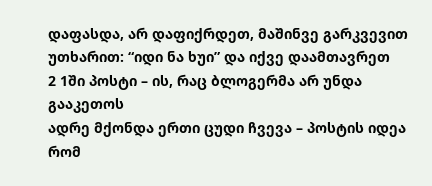დაფასდა, არ დაფიქრდეთ, მაშინვე გარკვევით უთხარით: “იდი ნა ხუი” და იქვე დაამთავრეთ
2 1ში პოსტი – ის, რაც ბლოგერმა არ უნდა გააკეთოს
ადრე მქონდა ერთი ცუდი ჩვევა – პოსტის იდეა რომ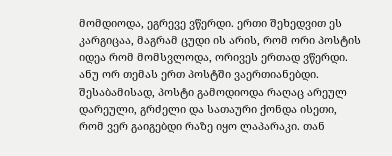მომდიოდა, ეგრევე ვწერდი. ერთი შეხედვით ეს კარგიცაა, მაგრამ ცუდი ის არის, რომ ორი პოსტის იდეა რომ მომსვლოდა, ორივეს ერთად ვწერდი. ანუ ორ თემას ერთ პოსტში ვაერთიანებდი. შესაბამისად, პოსტი გამოდიოდა რაღაც არეულ დარეული, გრძელი და სათაური ქონდა ისეთი, რომ ვერ გაიგებდი რაზე იყო ლაპარაკი. თან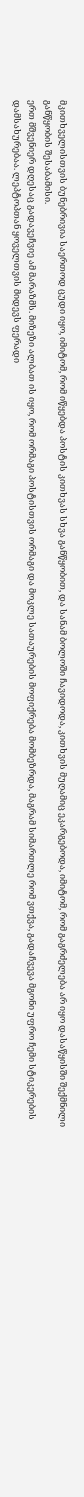მკითხველისთვის ბუნებრივია საერთოდ ცუდი იყო, იმიტომ, რომ იწყებდა პოსტის კითხვას სხვა განწყობით, და სანამ ბოლოში ჩავიდოდა, კითხვის მუღამიც ეკარგებოდა, იმიტომ, რომ გაგრძელება არ იყო დასაწყისში შექმნილი განწყობის შესაბამისი.
ერთ მშვენიერ დღესაც გადავეჩვიე ამ მარაზმს. მიზეზი ალბათ ის იყო, რომ ორმაგი პოსტისთვის ორმაგი და მოკლე სათაურების მოფიქრება მომბეზრდა, მაგრამ სიმართლე რომ ვთქვა, გადაჩვევა მგონი უფრო ჩემი სტიკერების დამსახურებაა. ლეპტოპთან ყოველთვის მიდევს ფერადი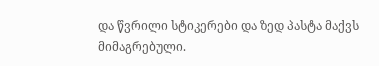და წვრილი სტიკერები და ზედ პასტა მაქვს მიმაგრებული.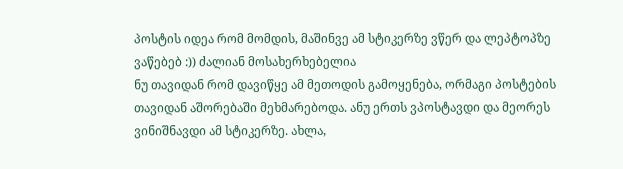პოსტის იდეა რომ მომდის, მაშინვე ამ სტიკერზე ვწერ და ლეპტოპზე ვაწებებ :)) ძალიან მოსახერხებელია
ნუ თავიდან რომ დავიწყე ამ მეთოდის გამოყენება, ორმაგი პოსტების თავიდან აშორებაში მეხმარებოდა. ანუ ერთს ვპოსტავდი და მეორეს ვინიშნავდი ამ სტიკერზე. ახლა,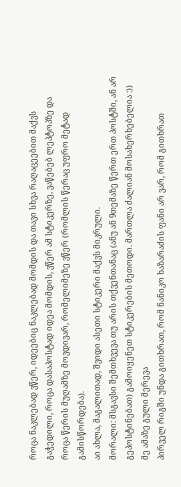როცა ნაკლებად ვწერ, იდეებიც ნაკლებად მომდის და თავი სხვა რაღაცეებით მაქვს გაჭედილი, როცა დასაპოსტად იდეა მომდის, ვწერ ამ სტიკერზე, ვაწებებ ლეპტოპზე და როცა წერის მუღამზე მოვდივარ, რომელიმეზე ვწერ (რომლის წერაც უფრო მეტად გამისწორდება).
აი ახლა, მაგალითად, შვიდი ასეთი სტიკერი მაქვს მიკრული.
მორალი: მსგავსი შემთხვევა თუ არის თქვენთანაც (ანუ ან 9თემაზე წერთ ერთ პოსტში, ან არ გეპოსტინებათ) გამოიყენეთ სტიკერების მეთოდი. მართლა ძალიან მოსახერხებელია :))
მე ამაზე გული მერევა
პირველ რიგში უნდა გითხრათ, რომ ნანიკო ხაზარაძის ფანი არ ვარ, რომ გითხრათ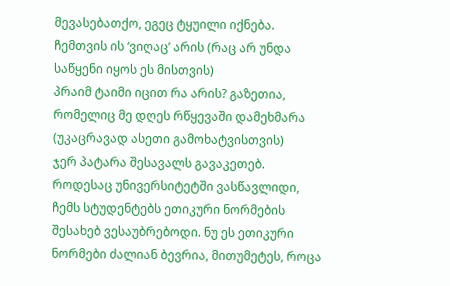მევასებათქო, ეგეც ტყუილი იქნება. ჩემთვის ის ‘ვიღაც’ არის (რაც არ უნდა საწყენი იყოს ეს მისთვის)
პრაიმ ტაიმი იცით რა არის? გაზეთია, რომელიც მე დღეს რწყევაში დამეხმარა (უკაცრავად ასეთი გამოხატვისთვის)
ჯერ პატარა შესავალს გავაკეთებ. როდესაც უნივერსიტეტში ვასწავლიდი, ჩემს სტუდენტებს ეთიკური ნორმების შესახებ ვესაუბრებოდი. ნუ ეს ეთიკური ნორმები ძალიან ბევრია, მითუმეტეს, როცა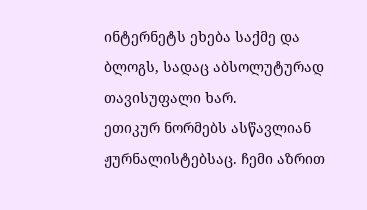ინტერნეტს ეხება საქმე და ბლოგს, სადაც აბსოლუტურად თავისუფალი ხარ.
ეთიკურ ნორმებს ასწავლიან ჟურნალისტებსაც. ჩემი აზრით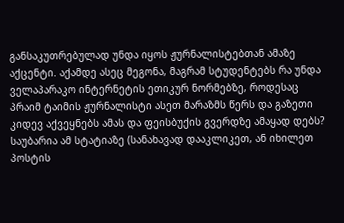განსაკუთრებულად უნდა იყოს ჟურნალისტებთან ამაზე აქცენტი. აქამდე ასეც მეგონა, მაგრამ სტუდენტებს რა უნდა ველაპარაკო ინტერნეტის ეთიკურ ნორმებზე, როდესაც პრაიმ ტაიმის ჟურნალისტი ასეთ მარაზმს წერს და გაზეთი კიდევ აქვეყნებს ამას და ფეისბუქის გვერდზე ამაყად დებს?
საუბარია ამ სტატიაზე (სანახავად დააკლიკეთ, ან იხილეთ პოსტის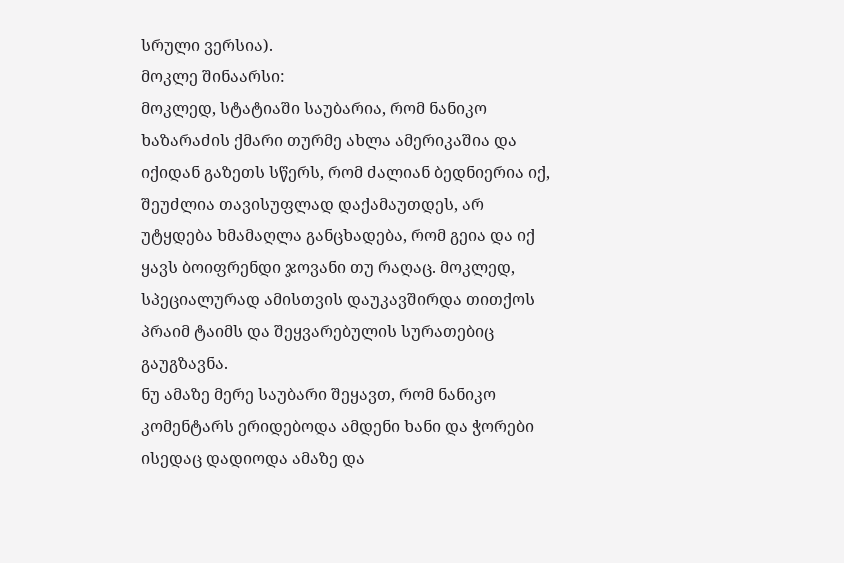სრული ვერსია).
მოკლე შინაარსი:
მოკლედ, სტატიაში საუბარია, რომ ნანიკო ხაზარაძის ქმარი თურმე ახლა ამერიკაშია და იქიდან გაზეთს სწერს, რომ ძალიან ბედნიერია იქ, შეუძლია თავისუფლად დაქამაუთდეს, არ უტყდება ხმამაღლა განცხადება, რომ გეია და იქ ყავს ბოიფრენდი ჯოვანი თუ რაღაც. მოკლედ, სპეციალურად ამისთვის დაუკავშირდა თითქოს პრაიმ ტაიმს და შეყვარებულის სურათებიც გაუგზავნა.
ნუ ამაზე მერე საუბარი შეყავთ, რომ ნანიკო კომენტარს ერიდებოდა ამდენი ხანი და ჭორები ისედაც დადიოდა ამაზე და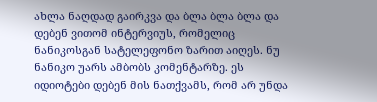ახლა ნაღდად გაირკვა და ბლა ბლა ბლა და დებენ ვითომ ინტერვიუს, რომელიც ნანიკოსგან სატელეფონო ზარით აიღეს. ნუ ნანიკო უარს ამბობს კომენტარზე. ეს იდიოტები დებენ მის ნათქვამს, რომ არ უნდა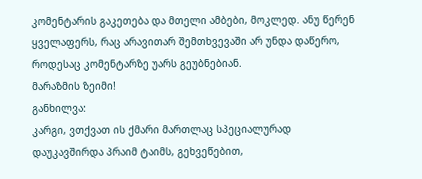კომენტარის გაკეთება და მთელი ამბები, მოკლედ. ანუ წერენ ყველაფერს, რაც არავითარ შემთხვევაში არ უნდა დაწერო, როდესაც კომენტარზე უარს გეუბნებიან.
მარაზმის ზეიმი!
განხილვა:
კარგი, ვთქვათ ის ქმარი მართლაც სპეციალურად დაუკავშირდა პრაიმ ტაიმს, გეხვეწებით,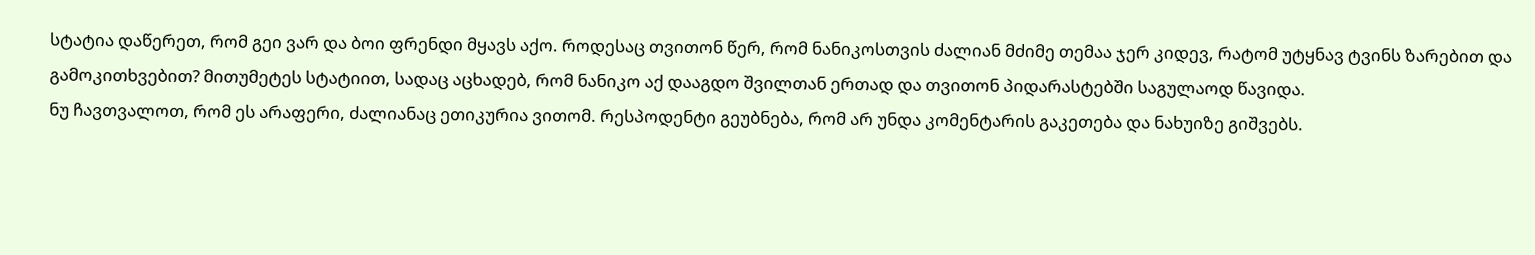სტატია დაწერეთ, რომ გეი ვარ და ბოი ფრენდი მყავს აქო. როდესაც თვითონ წერ, რომ ნანიკოსთვის ძალიან მძიმე თემაა ჯერ კიდევ, რატომ უტყნავ ტვინს ზარებით და გამოკითხვებით? მითუმეტეს სტატიით, სადაც აცხადებ, რომ ნანიკო აქ დააგდო შვილთან ერთად და თვითონ პიდარასტებში საგულაოდ წავიდა.
ნუ ჩავთვალოთ, რომ ეს არაფერი, ძალიანაც ეთიკურია ვითომ. რესპოდენტი გეუბნება, რომ არ უნდა კომენტარის გაკეთება და ნახუიზე გიშვებს.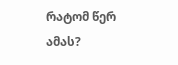რატომ წერ ამას?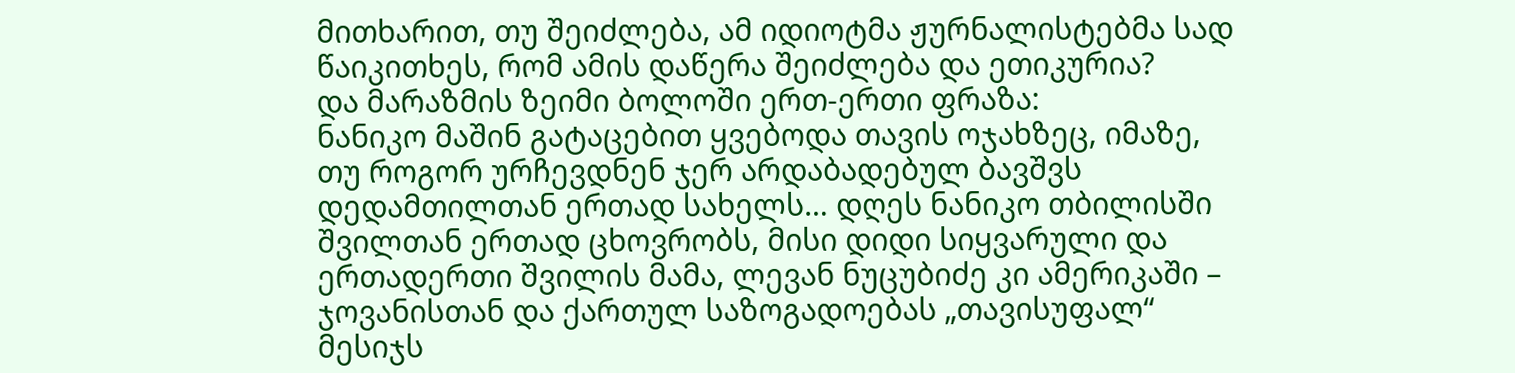მითხარით, თუ შეიძლება, ამ იდიოტმა ჟურნალისტებმა სად წაიკითხეს, რომ ამის დაწერა შეიძლება და ეთიკურია?
და მარაზმის ზეიმი ბოლოში ერთ-ერთი ფრაზა:
ნანიკო მაშინ გატაცებით ყვებოდა თავის ოჯახზეც, იმაზე, თუ როგორ ურჩევდნენ ჯერ არდაბადებულ ბავშვს დედამთილთან ერთად სახელს… დღეს ნანიკო თბილისში შვილთან ერთად ცხოვრობს, მისი დიდი სიყვარული და ერთადერთი შვილის მამა, ლევან ნუცუბიძე კი ამერიკაში – ჯოვანისთან და ქართულ საზოგადოებას „თავისუფალ“ მესიჯს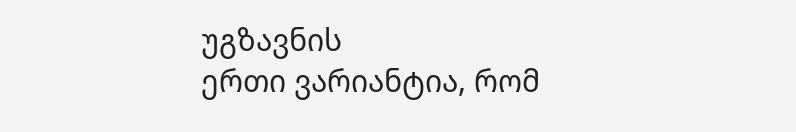უგზავნის
ერთი ვარიანტია, რომ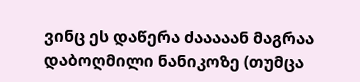ვინც ეს დაწერა ძააააან მაგრაა დაბოღმილი ნანიკოზე (თუმცა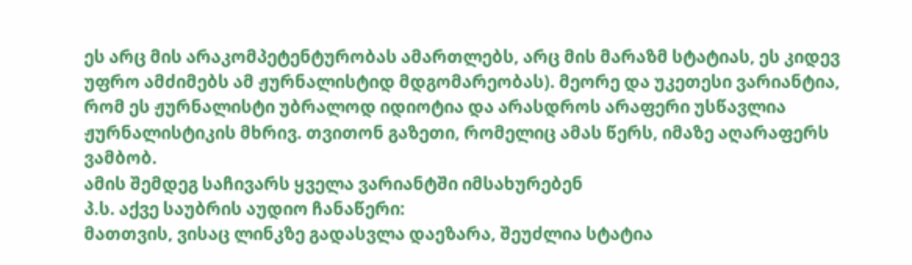ეს არც მის არაკომპეტენტურობას ამართლებს, არც მის მარაზმ სტატიას, ეს კიდევ უფრო ამძიმებს ამ ჟურნალისტიდ მდგომარეობას). მეორე და უკეთესი ვარიანტია, რომ ეს ჟურნალისტი უბრალოდ იდიოტია და არასდროს არაფერი უსწავლია ჟურნალისტიკის მხრივ. თვითონ გაზეთი, რომელიც ამას წერს, იმაზე აღარაფერს ვამბობ.
ამის შემდეგ საჩივარს ყველა ვარიანტში იმსახურებენ
პ.ს. აქვე საუბრის აუდიო ჩანაწერი:
მათთვის, ვისაც ლინკზე გადასვლა დაეზარა, შეუძლია სტატია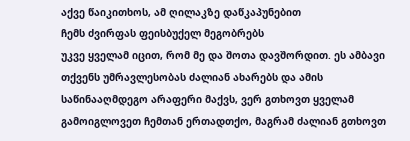აქვე წაიკითხოს, ამ ღილაკზე დაწკაპუნებით
ჩემს ძვირფას ფეისბუქელ მეგობრებს
უკვე ყველამ იცით, რომ მე და შოთა დავშორდით. ეს ამბავი თქვენს უმრავლესობას ძალიან ახარებს და ამის საწინააღმდეგო არაფერი მაქვს, ვერ გთხოვთ ყველამ გამოიგლოვეთ ჩემთან ერთადთქო, მაგრამ ძალიან გთხოვთ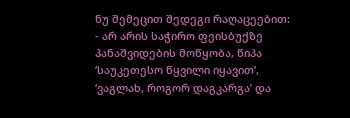ნუ შემეცით შედეგი რაღაცეებით:
- არ არის საჭირო ფეისბუქზე პანაშვიდების მოწყობა, წიპა ‘საუკეთესო წყვილი იყავით’, ‘ვაგლახ, როგორ დაგკარგა’ და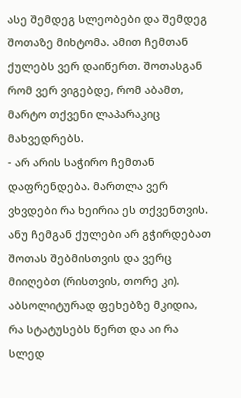ასე შემდეგ სლეობები და შემდეგ შოთაზე მიხტომა. ამით ჩემთან ქულებს ვერ დაიწერთ. შოთასგან რომ ვერ ვიგებდე, რომ აბამთ, მარტო თქვენი ლაპარაკიც მახვედრებს.
- არ არის საჭირო ჩემთან დაფრენდება. მართლა ვერ ვხვდები რა ხეირია ეს თქვენთვის. ანუ ჩემგან ქულები არ გჭირდებათ შოთას შებმისთვის და ვერც მიიღებთ (რისთვის, თორე კი). აბსოლიტურად ფეხებზე მკიდია, რა სტატუსებს წერთ და აი რა სლედ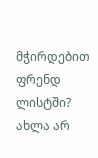მჭირდებით ფრენდ ლისტში? ახლა არ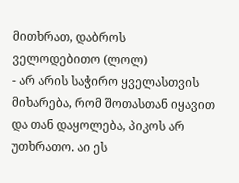მითხრათ, დაბროს ველოდებითო (ლოლ)
- არ არის საჭირო ყველასთვის მიხარება, რომ შოთასთან იყავით და თან დაყოლება, პიკოს არ უთხრათო. აი ეს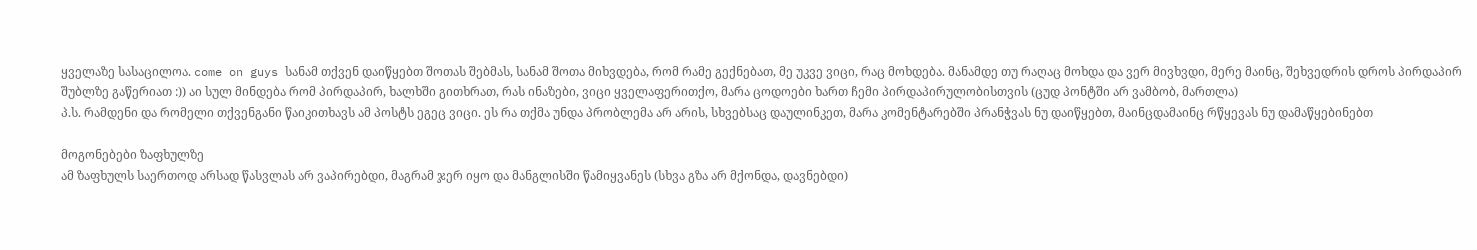ყველაზე სასაცილოა. come on guys სანამ თქვენ დაიწყებთ შოთას შებმას, სანამ შოთა მიხვდება, რომ რამე გექნებათ, მე უკვე ვიცი, რაც მოხდება. მანამდე თუ რაღაც მოხდა და ვერ მივხვდი, მერე მაინც, შეხვედრის დროს პირდაპირ შუბლზე გაწერიათ :)) აი სულ მინდება რომ პირდაპირ, ხალხში გითხრათ, რას ინაზები, ვიცი ყველაფერითქო, მარა ცოდოები ხართ ჩემი პირდაპირულობისთვის (ცუდ პონტში არ ვამბობ, მართლა)
პ.ს. რამდენი და რომელი თქვენგანი წაიკითხავს ამ პოსტს ეგეც ვიცი. ეს რა თქმა უნდა პრობლემა არ არის, სხვებსაც დაულინკეთ, მარა კომენტარებში პრანჭვას ნუ დაიწყებთ, მაინცდამაინც რწყევას ნუ დამაწყებინებთ

მოგონებები ზაფხულზე
ამ ზაფხულს საერთოდ არსად წასვლას არ ვაპირებდი, მაგრამ ჯერ იყო და მანგლისში წამიყვანეს (სხვა გზა არ მქონდა, დავნებდი)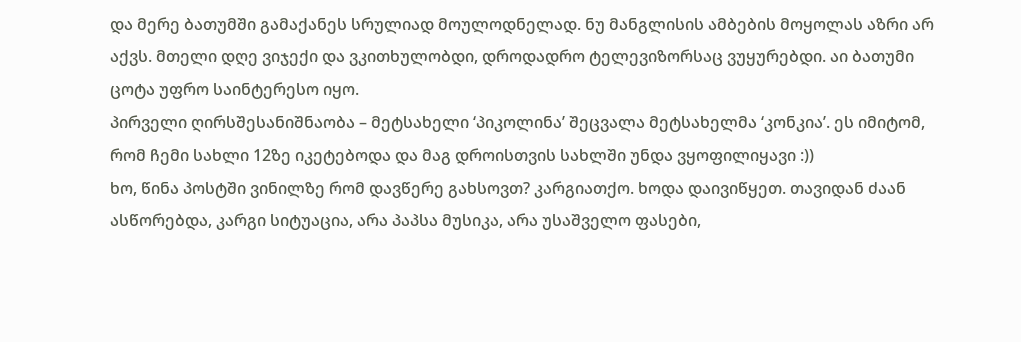და მერე ბათუმში გამაქანეს სრულიად მოულოდნელად. ნუ მანგლისის ამბების მოყოლას აზრი არ აქვს. მთელი დღე ვიჯექი და ვკითხულობდი, დროდადრო ტელევიზორსაც ვუყურებდი. აი ბათუმი ცოტა უფრო საინტერესო იყო.
პირველი ღირსშესანიშნაობა – მეტსახელი ‘პიკოლინა’ შეცვალა მეტსახელმა ‘კონკია’. ეს იმიტომ, რომ ჩემი სახლი 12ზე იკეტებოდა და მაგ დროისთვის სახლში უნდა ვყოფილიყავი :))
ხო, წინა პოსტში ვინილზე რომ დავწერე გახსოვთ? კარგიათქო. ხოდა დაივიწყეთ. თავიდან ძაან ასწორებდა, კარგი სიტუაცია, არა პაპსა მუსიკა, არა უსაშველო ფასები,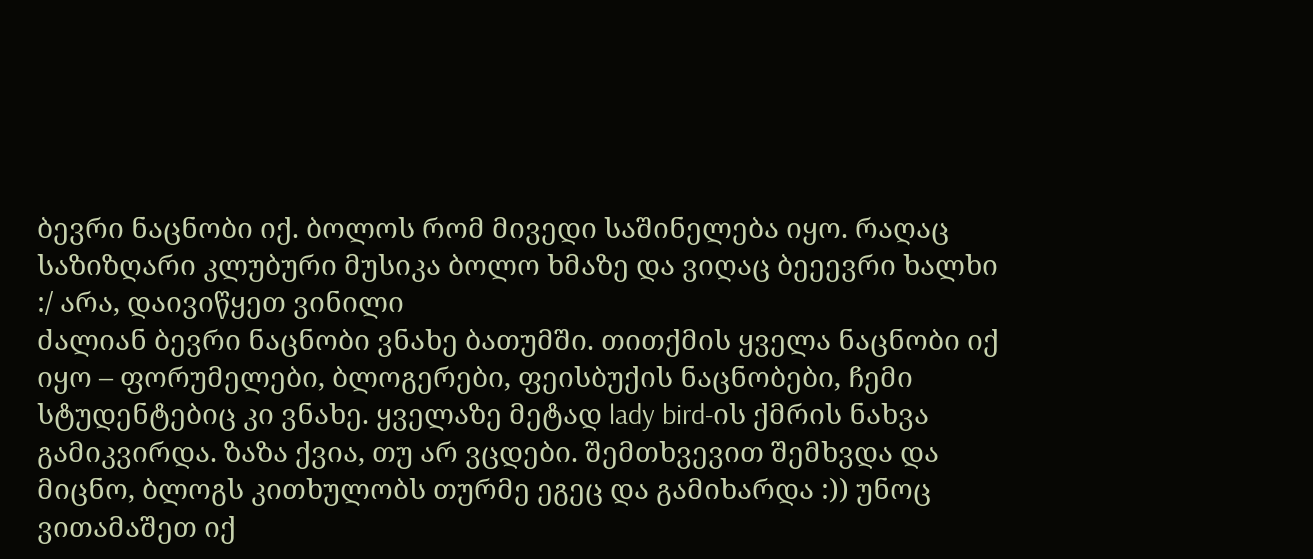ბევრი ნაცნობი იქ. ბოლოს რომ მივედი საშინელება იყო. რაღაც საზიზღარი კლუბური მუსიკა ბოლო ხმაზე და ვიღაც ბეეევრი ხალხი :/ არა, დაივიწყეთ ვინილი
ძალიან ბევრი ნაცნობი ვნახე ბათუმში. თითქმის ყველა ნაცნობი იქ იყო – ფორუმელები, ბლოგერები, ფეისბუქის ნაცნობები, ჩემი სტუდენტებიც კი ვნახე. ყველაზე მეტად lady bird-ის ქმრის ნახვა გამიკვირდა. ზაზა ქვია, თუ არ ვცდები. შემთხვევით შემხვდა და მიცნო, ბლოგს კითხულობს თურმე ეგეც და გამიხარდა :)) უნოც ვითამაშეთ იქ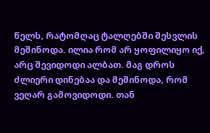წელს, რატომღაც ტალღებში შესვლის მეშინოდა. ილია რომ არ ყოფილიყო იქ, არც შევიდოდი ალბათ. მაგ დროს ძლიერი დინებაა და მეშინოდა, რომ ვეღარ გამოვიდოდი. თან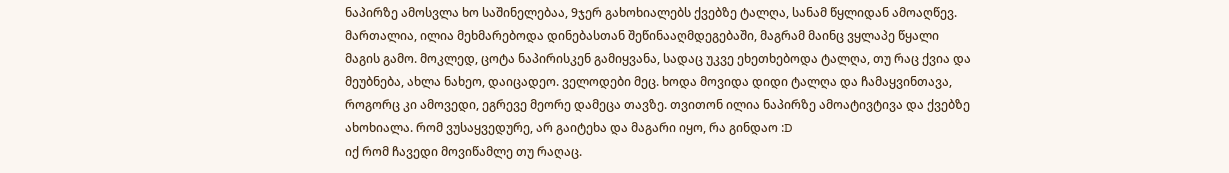ნაპირზე ამოსვლა ხო საშინელებაა, 9ჯერ გახოხიალებს ქვებზე ტალღა, სანამ წყლიდან ამოაღწევ. მართალია, ილია მეხმარებოდა დინებასთან შეწინააღმდეგებაში, მაგრამ მაინც ვყლაპე წყალი მაგის გამო. მოკლედ, ცოტა ნაპირისკენ გამიყვანა, სადაც უკვე ეხეთხებოდა ტალღა, თუ რაც ქვია და მეუბნება, ახლა ნახეო, დაიცადეო. ველოდები მეც. ხოდა მოვიდა დიდი ტალღა და ჩამაყვინთავა, როგორც კი ამოვედი, ეგრევე მეორე დამეცა თავზე. თვითონ ილია ნაპირზე ამოატივტივა და ქვებზე ახოხიალა. რომ ვუსაყვედურე, არ გაიტეხა და მაგარი იყო, რა გინდაო :D
იქ რომ ჩავედი მოვიწამლე თუ რაღაც.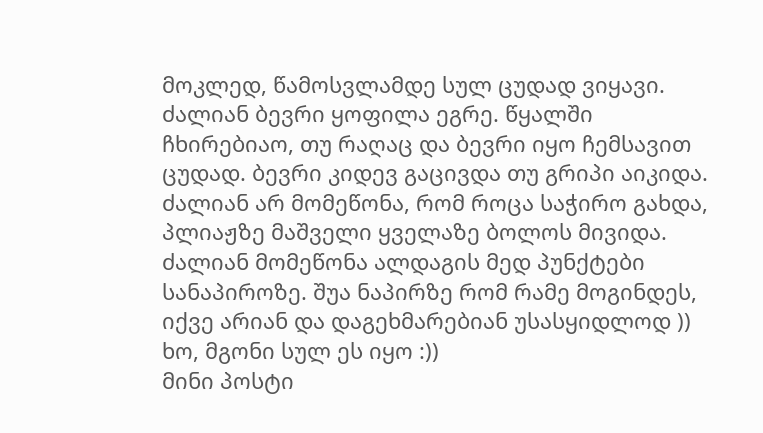მოკლედ, წამოსვლამდე სულ ცუდად ვიყავი. ძალიან ბევრი ყოფილა ეგრე. წყალში ჩხირებიაო, თუ რაღაც და ბევრი იყო ჩემსავით ცუდად. ბევრი კიდევ გაცივდა თუ გრიპი აიკიდა.
ძალიან არ მომეწონა, რომ როცა საჭირო გახდა, პლიაჟზე მაშველი ყველაზე ბოლოს მივიდა.
ძალიან მომეწონა ალდაგის მედ პუნქტები სანაპიროზე. შუა ნაპირზე რომ რამე მოგინდეს, იქვე არიან და დაგეხმარებიან უსასყიდლოდ ))
ხო, მგონი სულ ეს იყო :))
მინი პოსტი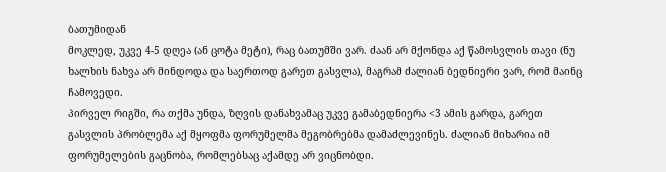ბათუმიდან
მოკლედ, უკვე 4-5 დღეა (ან ცოტა მეტი), რაც ბათუმში ვარ. ძაან არ მქონდა აქ წამოსვლის თავი (ნუ ხალხის ნახვა არ მინდოდა და საერთოდ გარეთ გასვლა), მაგრამ ძალიან ბედნიერი ვარ, რომ მაინც ჩამოვედი.
პირველ რიგში, რა თქმა უნდა, ზღვის დანახვამაც უკვე გამაბედნიერა <3 ამის გარდა, გარეთ გასვლის პრობლემა აქ მყოფმა ფორუმელმა მეგობრებმა დამაძლევინეს. ძალიან მიხარია იმ ფორუმელების გაცნობა, რომლებსაც აქამდე არ ვიცნობდი.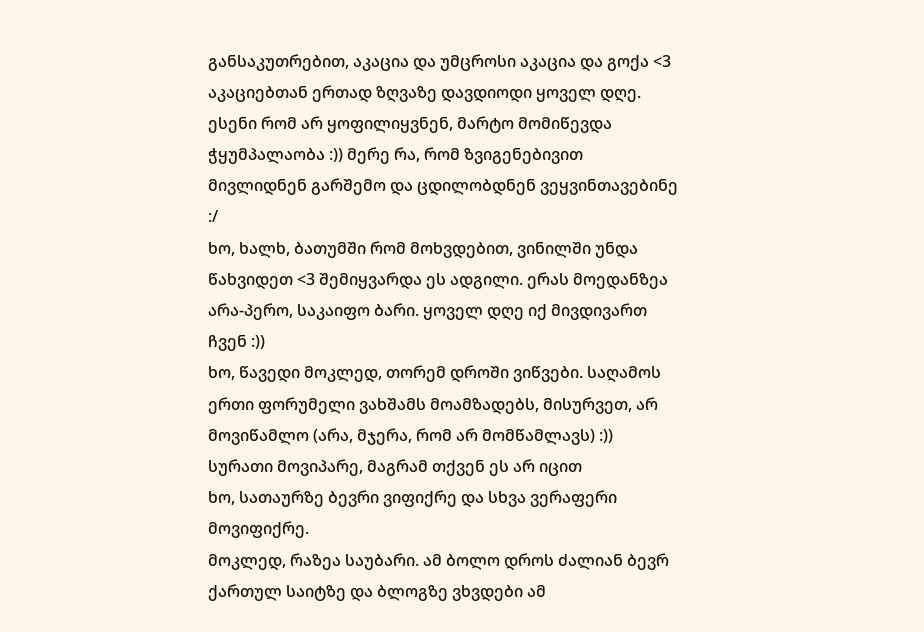განსაკუთრებით, აკაცია და უმცროსი აკაცია და გოქა <3 აკაციებთან ერთად ზღვაზე დავდიოდი ყოველ დღე. ესენი რომ არ ყოფილიყვნენ, მარტო მომიწევდა ჭყუმპალაობა :)) მერე რა, რომ ზვიგენებივით მივლიდნენ გარშემო და ცდილობდნენ ვეყვინთავებინე :/
ხო, ხალხ, ბათუმში რომ მოხვდებით, ვინილში უნდა წახვიდეთ <3 შემიყვარდა ეს ადგილი. ერას მოედანზეა არა-პერო, საკაიფო ბარი. ყოველ დღე იქ მივდივართ ჩვენ :))
ხო, წავედი მოკლედ, თორემ დროში ვიწვები. საღამოს ერთი ფორუმელი ვახშამს მოამზადებს, მისურვეთ, არ მოვიწამლო (არა, მჯერა, რომ არ მომწამლავს) :))
სურათი მოვიპარე, მაგრამ თქვენ ეს არ იცით
ხო, სათაურზე ბევრი ვიფიქრე და სხვა ვერაფერი მოვიფიქრე.
მოკლედ, რაზეა საუბარი. ამ ბოლო დროს ძალიან ბევრ ქართულ საიტზე და ბლოგზე ვხვდები ამ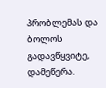პრობლემას და ბოლოს გადავწყვიტე, დამეწერა.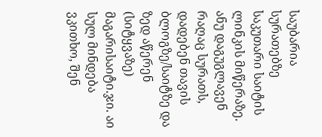საუბარია სურათებზე საკუთარი საიტის ლინკის მიწერაზე. ანუ დაგუგლავენ რაღაც სურათს, დადებენ თავის ბლოგზე/საიტზე და ზედ აწერენ (სიტყვაზე) მაგარისაიტი.ჯი. აი სულ მინდება ვკითხო, შენ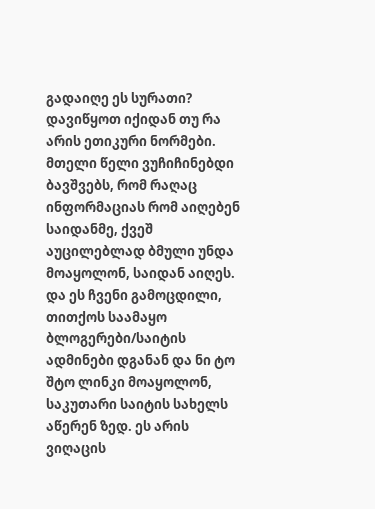გადაიღე ეს სურათი?
დავიწყოთ იქიდან თუ რა არის ეთიკური ნორმები. მთელი წელი ვუჩიჩინებდი ბავშვებს, რომ რაღაც ინფორმაციას რომ აიღებენ საიდანმე, ქვეშ აუცილებლად ბმული უნდა მოაყოლონ, საიდან აიღეს. და ეს ჩვენი გამოცდილი, თითქოს საამაყო ბლოგერები/საიტის ადმინები დგანან და ნი ტო შტო ლინკი მოაყოლონ, საკუთარი საიტის სახელს აწერენ ზედ. ეს არის ვიღაცის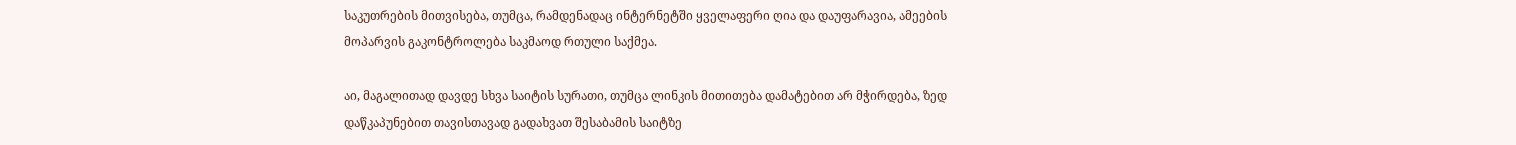საკუთრების მითვისება, თუმცა, რამდენადაც ინტერნეტში ყველაფერი ღია და დაუფარავია, ამეების მოპარვის გაკონტროლება საკმაოდ რთული საქმეა.

აი, მაგალითად დავდე სხვა საიტის სურათი, თუმცა ლინკის მითითება დამატებით არ მჭირდება, ზედ დაწკაპუნებით თავისთავად გადახვათ შესაბამის საიტზე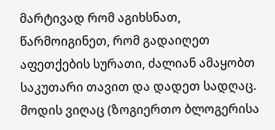მარტივად რომ აგიხსნათ, წარმოიგინეთ, რომ გადაიღეთ აფეთქების სურათი, ძალიან ამაყობთ საკუთარი თავით და დადეთ სადღაც. მოდის ვიღაც (ზოგიერთო ბლოგერისა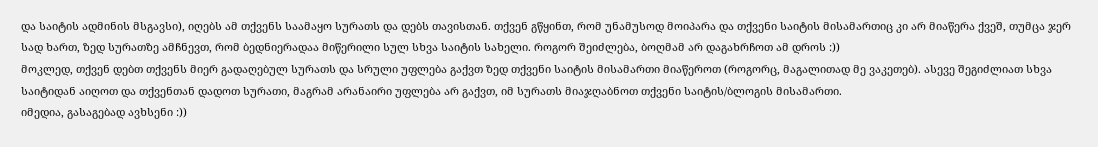და საიტის ადმინის მსგავსი), იღებს ამ თქვენს საამაყო სურათს და დებს თავისთან. თქვენ გწყინთ, რომ უნამუსოდ მოიპარა და თქვენი საიტის მისამართიც კი არ მიაწერა ქვეშ, თუმცა ჯერ სად ხართ, ზედ სურათზე ამჩნევთ, რომ ბედნიერადაა მიწერილი სულ სხვა საიტის სახელი. როგორ შეიძლება, ბოღმამ არ დაგახრჩოთ ამ დროს :))
მოკლედ, თქვენ დებთ თქვენს მიერ გადაღებულ სურათს და სრული უფლება გაქვთ ზედ თქვენი საიტის მისამართი მიაწეროთ (როგორც, მაგალითად მე ვაკეთებ). ასევე შეგიძლიათ სხვა საიტიდან აიღოთ და თქვენთან დადოთ სურათი, მაგრამ არანაირი უფლება არ გაქვთ, იმ სურათს მიაჯღაბნოთ თქვენი საიტის/ბლოგის მისამართი.
იმედია, გასაგებად ავხსენი :))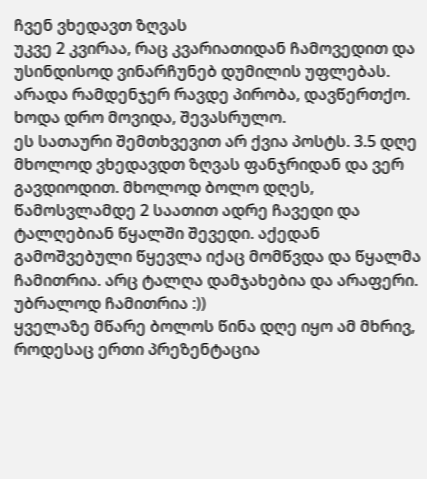ჩვენ ვხედავთ ზღვას
უკვე 2 კვირაა, რაც კვარიათიდან ჩამოვედით და უსინდისოდ ვინარჩუნებ დუმილის უფლებას. არადა რამდენჯერ რავდე პირობა, დავწერთქო.
ხოდა დრო მოვიდა, შევასრულო.
ეს სათაური შემთხვევით არ ქვია პოსტს. 3.5 დღე მხოლოდ ვხედავდთ ზღვას ფანჯრიდან და ვერ გავდიოდით. მხოლოდ ბოლო დღეს, წამოსვლამდე 2 საათით ადრე ჩავედი და ტალღებიან წყალში შევედი. აქედან გამოშვებული წყევლა იქაც მომწვდა და წყალმა ჩამითრია. არც ტალღა დამჯახებია და არაფერი. უბრალოდ ჩამითრია :))
ყველაზე მწარე ბოლოს წინა დღე იყო ამ მხრივ, როდესაც ერთი პრეზენტაცია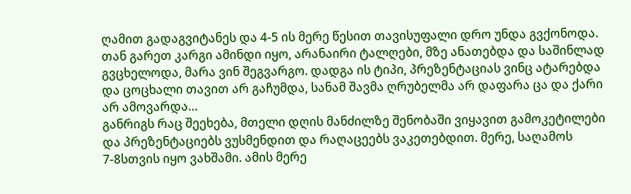ღამით გადაგვიტანეს და 4-5 ის მერე წესით თავისუფალი დრო უნდა გვქონოდა. თან გარეთ კარგი ამინდი იყო, არანაირი ტალღები, მზე ანათებდა და საშინლად გვცხელოდა, მარა ვინ შეგვარგო. დადგა ის ტიპი, პრეზენტაციას ვინც ატარებდა და ცოცხალი თავით არ გაჩუმდა, სანამ შავმა ღრუბელმა არ დაფარა ცა და ქარი არ ამოვარდა…
განრიგს რაც შეეხება, მთელი დღის მანძილზე შენობაში ვიყავით გამოკეტილები და პრეზენტაციებს ვუსმენდით და რაღაცეებს ვაკეთებდით. მერე, საღამოს 7-8სთვის იყო ვახშამი. ამის მერე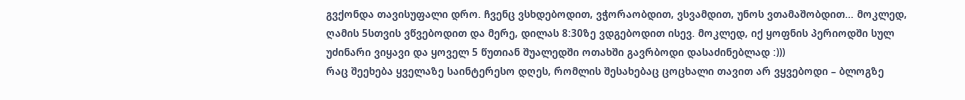გვქონდა თავისუფალი დრო. ჩვენც ვსხდებოდით, ვჭორაობდით, ვსვამდით, უნოს ვთამაშობდით… მოკლედ, ღამის 5სთვის ვწვებოდით და მერე, დილას 8:30ზე ვდგებოდით ისევ. მოკლედ, იქ ყოფნის პერიოდში სულ უძინარი ვიყავი და ყოველ 5 წუთიან შუალედში ოთახში გავრბოდი დასაძინებლად :)))
რაც შეეხება ყველაზე საინტერესო დღეს, რომლის შესახებაც ცოცხალი თავით არ ვყვებოდი – ბლოგზე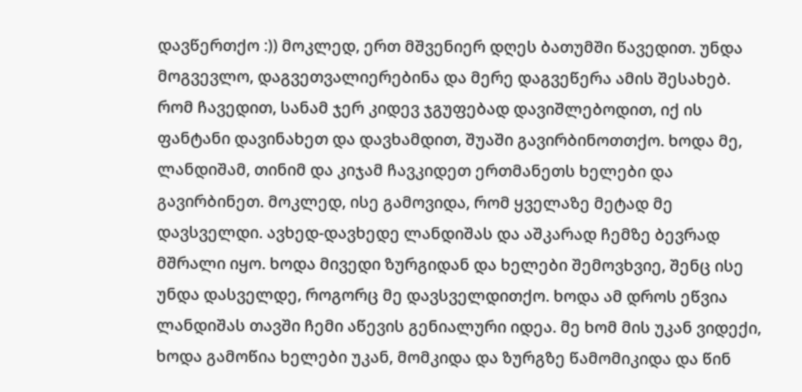დავწერთქო :)) მოკლედ, ერთ მშვენიერ დღეს ბათუმში წავედით. უნდა მოგვევლო, დაგვეთვალიერებინა და მერე დაგვეწერა ამის შესახებ. რომ ჩავედით, სანამ ჯერ კიდევ ჯგუფებად დავიშლებოდით, იქ ის ფანტანი დავინახეთ და დავხამდით, შუაში გავირბინოთთქო. ხოდა მე, ლანდიშამ, თინიმ და კიჯამ ჩავკიდეთ ერთმანეთს ხელები და გავირბინეთ. მოკლედ, ისე გამოვიდა, რომ ყველაზე მეტად მე დავსველდი. ავხედ-დავხედე ლანდიშას და აშკარად ჩემზე ბევრად მშრალი იყო. ხოდა მივედი ზურგიდან და ხელები შემოვხვიე, შენც ისე უნდა დასველდე, როგორც მე დავსველდითქო. ხოდა ამ დროს ეწვია ლანდიშას თავში ჩემი აწევის გენიალური იდეა. მე ხომ მის უკან ვიდექი, ხოდა გამოწია ხელები უკან, მომკიდა და ზურგზე წამომიკიდა და წინ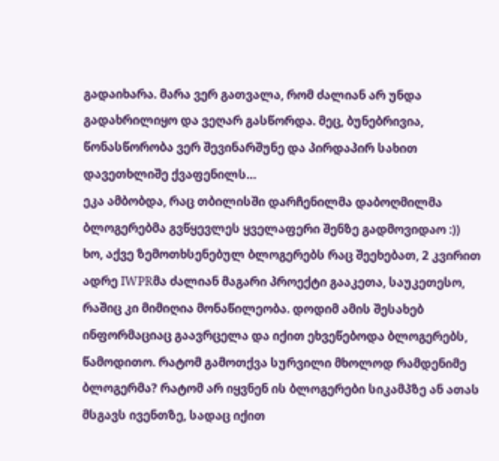გადაიხარა. მარა ვერ გათვალა, რომ ძალიან არ უნდა გადახრილიყო და ვეღარ გასწორდა. მეც, ბუნებრივია, წონასწორობა ვერ შევინარშუნე და პირდაპირ სახით დავეთხლიშე ქვაფენილს…
ეკა ამბობდა, რაც თბილისში დარჩენილმა დაბოღმილმა ბლოგერებმა გვწყევლეს ყველაფერი შენზე გადმოვიდაო :))
ხო, აქვე ზემოთხსენებულ ბლოგერებს რაც შეეხებათ, 2 კვირით ადრე IWPRმა ძალიან მაგარი პროექტი გააკეთა, საუკეთესო, რაშიც კი მიმიღია მონაწილეობა. დოდიმ ამის შესახებ ინფორმაციაც გაავრცელა და იქით ეხვეწებოდა ბლოგერებს, წამოდითო. რატომ გამოთქვა სურვილი მხოლოდ რამდენიმე ბლოგერმა? რატომ არ იყვნენ ის ბლოგერები სიკამპზე ან ათას მსგავს ივენთზე, სადაც იქით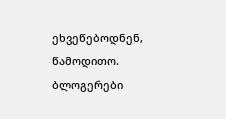ეხვეწებოდნენ, წამოდითო.
ბლოგერები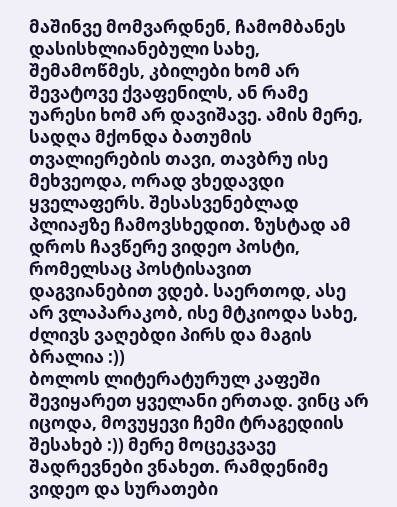მაშინვე მომვარდნენ, ჩამომბანეს დასისხლიანებული სახე, შემამოწმეს, კბილები ხომ არ შევატოვე ქვაფენილს, ან რამე უარესი ხომ არ დავიშავე. ამის მერე, სადღა მქონდა ბათუმის თვალიერების თავი, თავბრუ ისე მეხვეოდა, ორად ვხედავდი ყველაფერს. შესასვენებლად პლიაჟზე ჩამოვსხედით. ზუსტად ამ დროს ჩავწერე ვიდეო პოსტი, რომელსაც პოსტისავით დაგვიანებით ვდებ. საერთოდ, ასე არ ვლაპარაკობ, ისე მტკიოდა სახე, ძლივს ვაღებდი პირს და მაგის ბრალია :))
ბოლოს ლიტერატურულ კაფეში შევიყარეთ ყველანი ერთად. ვინც არ იცოდა, მოვუყევი ჩემი ტრაგედიის შესახებ :)) მერე მოცეკვავე შადრევნები ვნახეთ. რამდენიმე ვიდეო და სურათები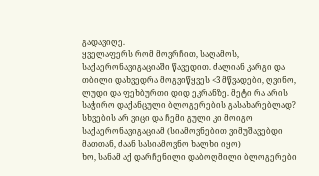გადავიღე.
ყველაფერს რომ მოვრჩით, საღამოს, საქაერონავიგაციაში წავედით. ძალიან კარგი და თბილი დახვედრა მოგვიწყვეს <3 მწვადები, ღვინო, ლუდი და ფეხბურთი დიდ ეკრანზე. მეტი რა არის საჭირო დაქანცული ბლოგერების გასახარებლად? სხვების არ ვიცი და ჩემი გული კი მოიგო საქაერონავიგაციამ (სიამოვნებით ვიმუშავებდი მათთან, ძაან სასიამოვნო ხალხი იყო)
ხო, სანამ აქ დარჩენილი დაბოღმილი ბლოგერები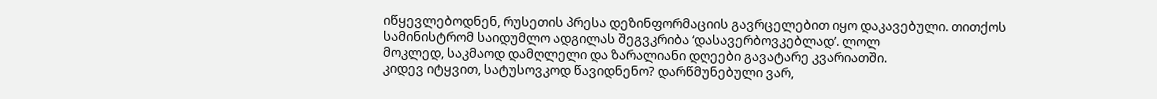იწყევლებოდნენ, რუსეთის პრესა დეზინფორმაციის გავრცელებით იყო დაკავებული. თითქოს სამინისტრომ საიდუმლო ადგილას შეგვკრიბა ‘დასავერბოვკებლად’. ლოლ
მოკლედ, საკმაოდ დამღლელი და ზარალიანი დღეები გავატარე კვარიათში.
კიდევ იტყვით, სატუსოვკოდ წავიდნენო? დარწმუნებული ვარ,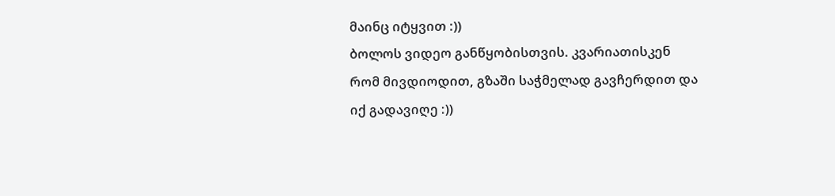მაინც იტყვით :))
ბოლოს ვიდეო განწყობისთვის. კვარიათისკენ რომ მივდიოდით, გზაში საჭმელად გავჩერდით და იქ გადავიღე :))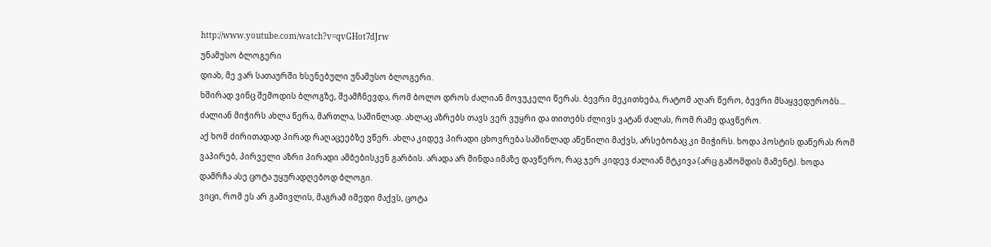http://www.youtube.com/watch?v=qvGHot7dJrw
უნამუსო ბლოგერი
დიახ, მე ვარ სათაურში ხსენებული უნამუსო ბლოგერი.
ხშირად ვინც შემოდის ბლოგზე, შეამჩნევდა, რომ ბოლო დროს ძალიან მოვუკელი წერას. ბევრი მეკითხება, რატომ აღარ წერო, ბევრი მსაყვედურობს…
ძალიან მიჭირს ახლა წერა, მართლა, საშინლად. ახლაც აზრებს თავს ვერ ვუყრი და თითებს ძლივს ვატან ძალას, რომ რამე დავწერო.
აქ ხომ ძირითადად პირად რაღაცეებზე ვწერ. ახლა კიდევ პირადი ცხოვრება საშინლად აწეწილი მაქვს, არსებობაც კი მიჭირს. ხოდა პოსტის დაწერას რომ ვაპირებ, პირველი აზრი პირადი ამბებისკენ გარბის. არადა არ მინდა იმაზე დავწერო, რაც ჯერ კიდევ ძალიან მტკივა (არც გამომდის მამენტ). ხოდა დამრჩა ასე ცოტა უყურადღებოდ ბლოგი.
ვიცი, რომ ეს არ გამივლის, მაგრამ იმედი მაქვს, ცოტა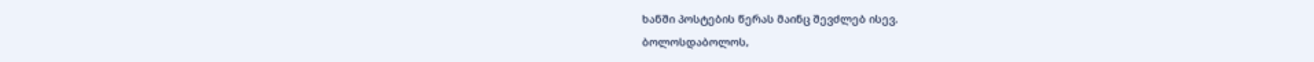ხანში პოსტების წერას მაინც შევძლებ ისევ.
ბოლოსდაბოლოს,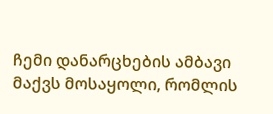ჩემი დანარცხების ამბავი მაქვს მოსაყოლი, რომლის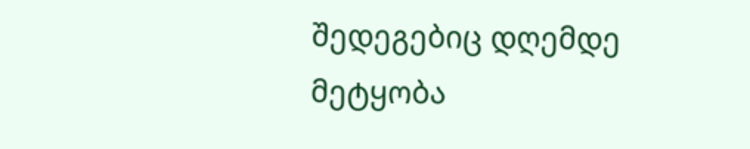შედეგებიც დღემდე მეტყობა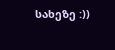სახეზე :))